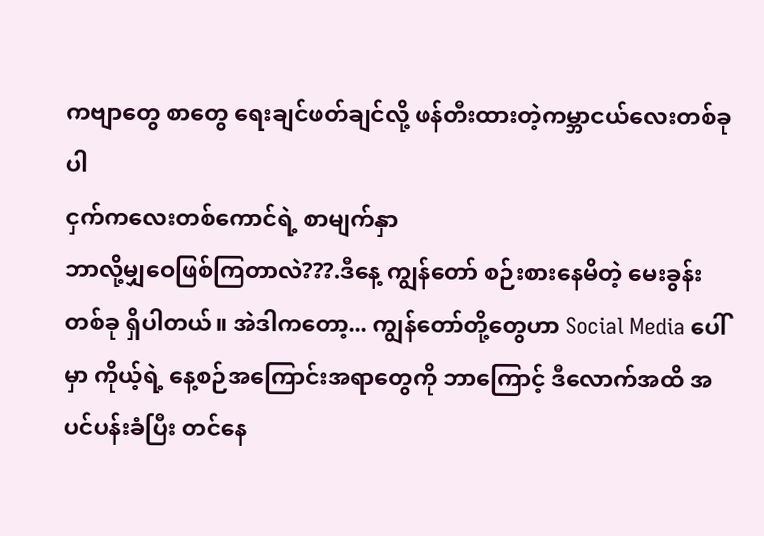ကဗျာတွေ စာတွေ ရေးချင်ဖတ်ချင်လို့ ဖန်တီးထားတဲ့ကမ္ဘာငယ်လေးတစ်ခုပါ
ငှက်ကလေးတစ်ကောင်ရဲ့ စာမျက်နှာ
ဘာလို့မျှဝေဖြစ်ကြတာလဲ???.ဒီနေ့ ကျွန်တော် စဉ်းစားနေမိတဲ့ မေးခွန်းတစ်ခု ရှိပါတယ်။ အဲဒါကတော့... ကျွန်တော်တို့တွေဟာ Social Media ပေါ်မှာ ကိုယ့်ရဲ့ နေ့စဉ်အကြောင်းအရာတွေကို ဘာကြောင့် ဒီလောက်အထိ အပင်ပန်းခံပြီး တင်နေ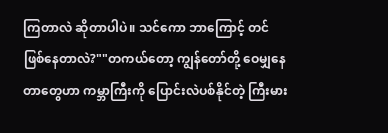ကြတာလဲ ဆိုတာပါပဲ။ သင်ကော ဘာကြောင့် တင်ဖြစ်နေတာလဲ?""တကယ်တော့ ကျွန်တော်တို့ ဝေမျှနေတာတွေဟာ ကမ္ဘာကြီးကို ပြောင်းလဲပစ်နိုင်တဲ့ ကြီးမား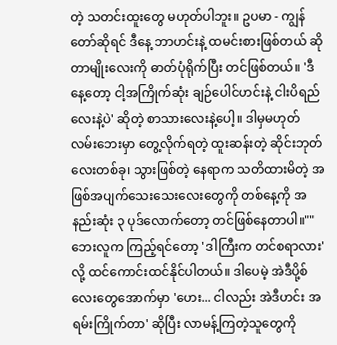တဲ့ သတင်းထူးတွေ မဟုတ်ပါဘူး။ ဥပမာ - ကျွန်တော်ဆိုရင် ဒီနေ့ ဘာဟင်းနဲ့ ထမင်းစားဖြစ်တယ် ဆိုတာမျိုးလေးကို ဓာတ်ပုံရိုက်ပြီး တင်ဖြစ်တယ်။ 'ဒီနေ့တော့ ငါ့အကြိုက်ဆုံး ချဉ်ပေါင်ဟင်းနဲ့ ငါးပိရည်လေးနဲ့ပဲ' ဆိုတဲ့ စာသားလေးနဲ့ပေါ့။ ဒါမှမဟုတ် လမ်းဘေးမှာ တွေ့လိုက်ရတဲ့ ထူးဆန်းတဲ့ ဆိုင်းဘုတ်လေးတစ်ခု၊ သွားဖြစ်တဲ့ နေရာက သတိထားမိတဲ့ အဖြစ်အပျက်သေးသေးလေးတွေကို တစ်နေ့ကို အနည်းဆုံး ၃ ပုဒ်လောက်တော့ တင်ဖြစ်နေတာပါ။""ဘေးလူက ကြည့်ရင်တော့ 'ဒါကြီးက တင်စရာလား' လို့ ထင်ကောင်းထင်နိုင်ပါတယ်။ ဒါပေမဲ့ အဲဒီပို့စ်လေးတွေအောက်မှာ 'ဟေး... ငါလည်း အဲဒီဟင်း အရမ်းကြိုက်တာ' ဆိုပြီး လာမန့်ကြတဲ့သူတွေကို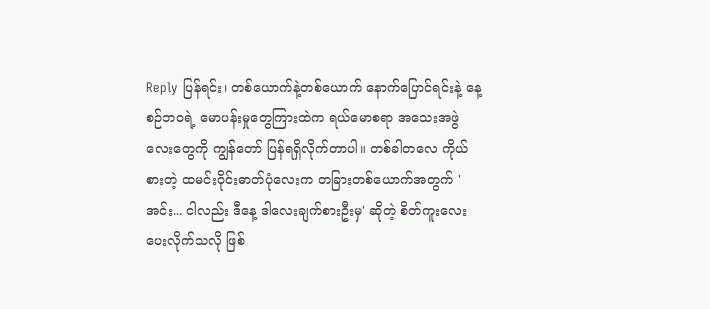Reply ပြန်ရင်း၊ တစ်ယောက်နဲ့တစ်ယောက် နောက်ပြောင်ရင်းနဲ့ နေ့စဉ်ဘဝရဲ့ မောပန်းမှုတွေကြားထဲက ရယ်မောစရာ အသေးအဖွဲလေးတွေကို ကျွန်တော် ပြန်ရရှိလိုက်တာပါ။ တစ်ခါတလေ ကိုယ်စားတဲ့ ထမင်းဝိုင်းဓာတ်ပုံလေးက တခြားတစ်ယောက်အတွက် 'အင်း... ငါလည်း ဒီနေ့ ဒါလေးချက်စားဦးမှ' ဆိုတဲ့ စိတ်ကူးလေး ပေးလိုက်သလို ဖြစ်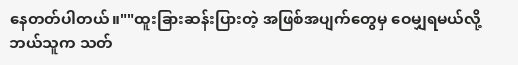နေတတ်ပါတယ်။""ထူးခြားဆန်းပြားတဲ့ အဖြစ်အပျက်တွေမှ ဝေမျှရမယ်လို့ ဘယ်သူက သတ်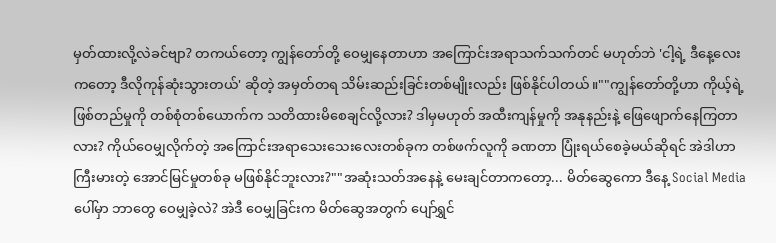မှတ်ထားလို့လဲခင်ဗျာ? တကယ်တော့ ကျွန်တော်တို့ ဝေမျှနေတာဟာ အကြောင်းအရာသက်သက်တင် မဟုတ်ဘဲ 'ငါ့ရဲ့ ဒီနေ့လေးကတော့ ဒီလိုကုန်ဆုံးသွားတယ်' ဆိုတဲ့ အမှတ်တရ သိမ်းဆည်းခြင်းတစ်မျိုးလည်း ဖြစ်နိုင်ပါတယ်။""ကျွန်တော်တို့ဟာ ကိုယ့်ရဲ့ ဖြစ်တည်မှုကို တစ်စုံတစ်ယောက်က သတိထားမိစေချင်လို့လား? ဒါမှမဟုတ် အထီးကျန်မှုကို အနုနည်းနဲ့ ဖြေဖျောက်နေကြတာလား? ကိုယ်ဝေမျှလိုက်တဲ့ အကြောင်းအရာသေးသေးလေးတစ်ခုက တစ်ဖက်လူကို ခဏတာ ပြုံးရယ်စေခဲ့မယ်ဆိုရင် အဲဒါဟာ ကြီးမားတဲ့ အောင်မြင်မှုတစ်ခု မဖြစ်နိုင်ဘူးလား?""အဆုံးသတ်အနေနဲ့ မေးချင်တာကတော့... မိတ်ဆွေကော ဒီနေ့ Social Media ပေါ်မှာ ဘာတွေ ဝေမျှခဲ့လဲ? အဲဒီ ဝေမျှခြင်းက မိတ်ဆွေအတွက် ပျော်ရွှင်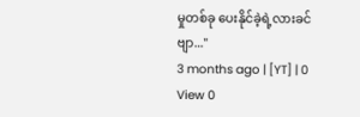မှုတစ်ခု ပေးနိုင်ခဲ့ရဲ့လားခင်ဗျာ..."
3 months ago | [YT] | 0
View 0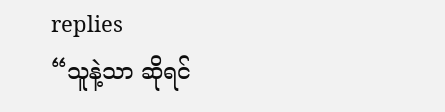replies
“သူနဲ့သာ ဆိုရင်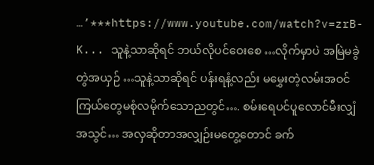…’***https://www.youtube.com/watch?v=zrB-K... သူနဲ့သာဆိုရင် ဘယ်လိုပင်ဝေးစေ …လိုက်မှာပဲ အမြဲမခွဲတွဲအယှဉ် …သူနဲ့သာဆိုရင် ပန်းရနံ့လည်း မမွှေးတဲ့လမ်းအဝင် ကြယ်တွေမစုံလမိုက်သောညတွင်…. စမ်းရေပင်ပူလောင်မီးလျှံအသွင်… အလှဆိုတာအလျှဉ်းမတွေ့တောင် ခက်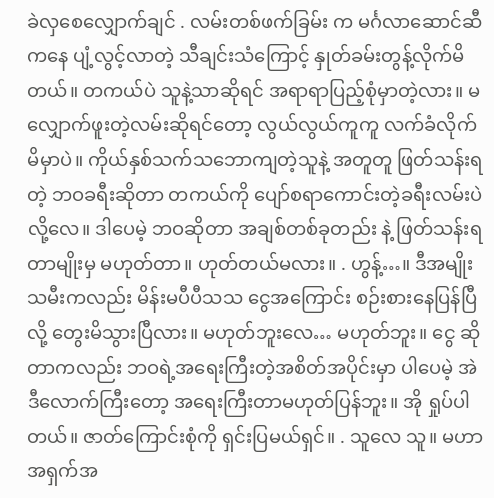ခဲလှစေလျှောက်ချင် . လမ်းတစ်ဖက်ခြမ်း က မင်္ဂလာဆောင်ဆီကနေ ပျံ့လွင့်လာတဲ့ သီချင်းသံကြောင့် နှုတ်ခမ်းတွန့်လိုက်မိတယ်။ တကယ်ပဲ သူနဲ့သာဆိုရင် အရာရာပြည့်စုံမှာတဲ့လား။ မလျှောက်ဖူးတဲ့လမ်းဆိုရင်တော့ လွယ်လွယ်ကူကူ လက်ခံလိုက်မိမှာပဲ။ ကိုယ်နှစ်သက်သဘောကျတဲ့သူနဲ့ အတူတူ ဖြတ်သန်းရတဲ့ ဘဝခရီးဆိုတာ တကယ်ကို ပျော်စရာကောင်းတဲ့ခရီးလမ်းပဲ လို့လေ။ ဒါပေမဲ့ ဘဝဆိုတာ အချစ်တစ်ခုတည်း နဲ့ ဖြတ်သန်းရတာမျိုးမှ မဟုတ်တာ။ ဟုတ်တယ်မလား။ . ဟွန့်…။ ဒီအမျိုးသမီးကလည်း မိန်းမပီပီသသ ငွေအကြောင်း စဉ်းစားနေပြန်ပြီလို့ တွေးမိသွားပြီလား။ မဟုတ်ဘူးလေ… မဟုတ်ဘူး။ ငွေ ဆိုတာကလည်း ဘဝရဲ့အရေးကြီးတဲ့အစိတ်အပိုင်းမှာ ပါပေမဲ့ အဲဒီလောက်ကြီးတော့ အရေးကြီးတာမဟုတ်ပြန်ဘူး။ အို ရှုပ်ပါတယ်။ ဇာတ်ကြောင်းစုံကို ရှင်းပြမယ်ရှင်။ . သူလေ သူ။ မဟာအရှက်အ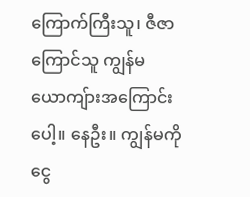ကြောက်ကြီးသူ၊ ဇီဇာကြောင်သူ ကျွန်မယောကျ်ားအကြောင်းပေါ့။ နေဦး။ ကျွန်မကို ငွေ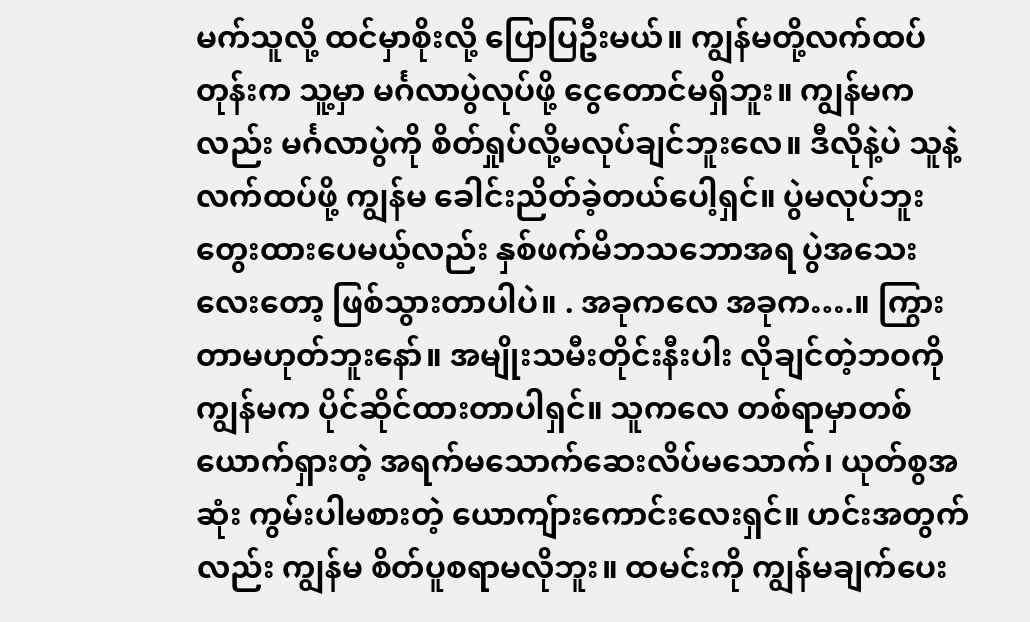မက်သူလို့ ထင်မှာစိုးလို့ ပြောပြဦးမယ်။ ကျွန်မတို့လက်ထပ်တုန်းက သူ့မှာ မင်္ဂလာပွဲလုပ်ဖို့ ငွေတောင်မရှိဘူး။ ကျွန်မကလည်း မင်္ဂလာပွဲကို စိတ်ရှုပ်လို့မလုပ်ချင်ဘူးလေ။ ဒီလိုနဲ့ပဲ သူနဲ့လက်ထပ်ဖို့ ကျွန်မ ခေါင်းညိတ်ခဲ့တယ်ပေါ့ရှင်။ ပွဲမလုပ်ဘူးတွေးထားပေမယ့်လည်း နှစ်ဖက်မိဘသဘောအရ ပွဲအသေးလေးတော့ ဖြစ်သွားတာပါပဲ။ . အခုကလေ အခုက….။ ကြွားတာမဟုတ်ဘူးနော်။ အမျိုးသမီးတိုင်းနီးပါး လိုချင်တဲ့ဘဝကို ကျွန်မက ပိုင်ဆိုင်ထားတာပါရှင်။ သူကလေ တစ်ရာမှာတစ်ယောက်ရှားတဲ့ အရက်မသောက်ဆေးလိပ်မသောက်၊ ယုတ်စွအဆုံး ကွမ်းပါမစားတဲ့ ယောကျ်ားကောင်းလေးရှင်။ ဟင်းအတွက်လည်း ကျွန်မ စိတ်ပူစရာမလိုဘူး။ ထမင်းကို ကျွန်မချက်ပေး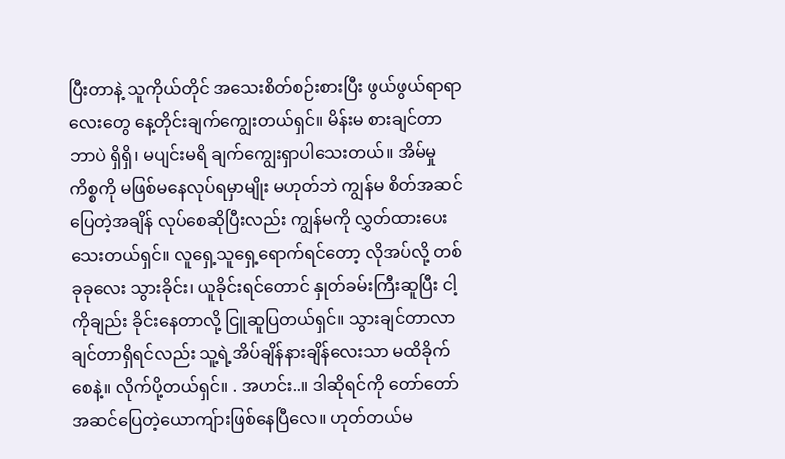ပြီးတာနဲ့ သူကိုယ်တိုင် အသေးစိတ်စဉ်းစားပြီး ဖွယ်ဖွယ်ရာရာလေးတွေ နေ့တိုင်းချက်ကျွေးတယ်ရှင်။ မိန်းမ စားချင်တာ ဘာပဲ ရှိရှိ၊ မပျင်းမရိ ချက်ကျွေးရှာပါသေးတယ်။ အိမ်မှုကိစ္စကို မဖြစ်မနေလုပ်ရမှာမျိုး မဟုတ်ဘဲ ကျွန်မ စိတ်အဆင်ပြေတဲ့အချိန် လုပ်စေဆိုပြီးလည်း ကျွန်မကို လွှတ်ထားပေးသေးတယ်ရှင်။ လူရှေ့သူရှေ့ရောက်ရင်တော့ လိုအပ်လို့ တစ်ခုခုလေး သွားခိုင်း၊ ယူခိုင်းရင်တောင် နှုတ်ခမ်းကြီးဆူပြီး ငါ့ကိုချည်း ခိုင်းနေတာလို့ ငြူဆူပြတယ်ရှင်။ သွားချင်တာလာချင်တာရှိရင်လည်း သူ့ရဲ့အိပ်ချိန်နားချိန်လေးသာ မထိခိုက်စေနဲ့။ လိုက်ပို့တယ်ရှင်။ . အဟင်း..။ ဒါဆိုရင်ကို တော်တော်အဆင်ပြေတဲ့ယောကျ်ားဖြစ်နေပြီလေ။ ဟုတ်တယ်မ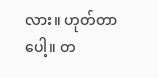လား။ ဟုတ်တာပေါ့။ တ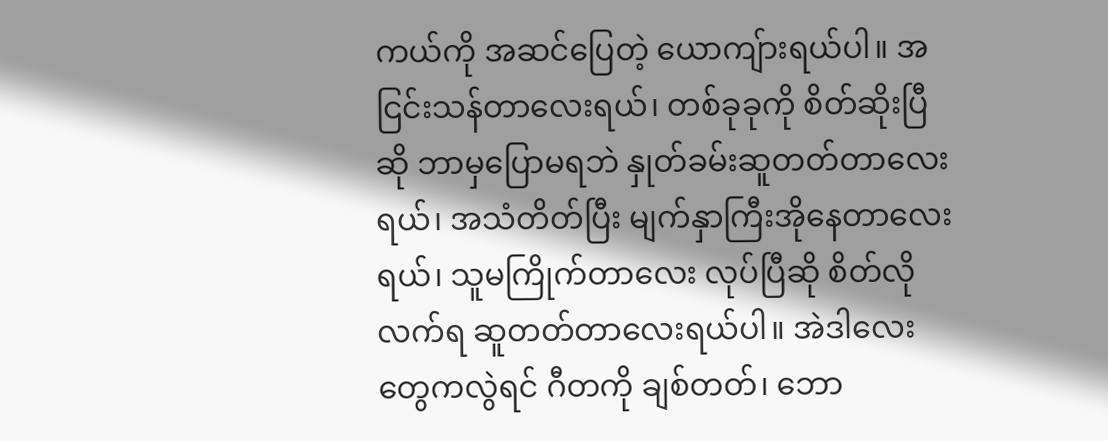ကယ်ကို အဆင်ပြေတဲ့ ယောကျ်ားရယ်ပါ။ အငြင်းသန်တာလေးရယ်၊ တစ်ခုခုကို စိတ်ဆိုးပြီဆို ဘာမှပြောမရဘဲ နှုတ်ခမ်းဆူတတ်တာလေးရယ်၊ အသံတိတ်ပြီး မျက်နှာကြီးအိုနေတာလေးရယ်၊ သူမကြိုက်တာလေး လုပ်ပြီဆို စိတ်လိုလက်ရ ဆူတတ်တာလေးရယ်ပါ။ အဲဒါလေးတွေကလွဲရင် ဂီတကို ချစ်တတ်၊ ဘော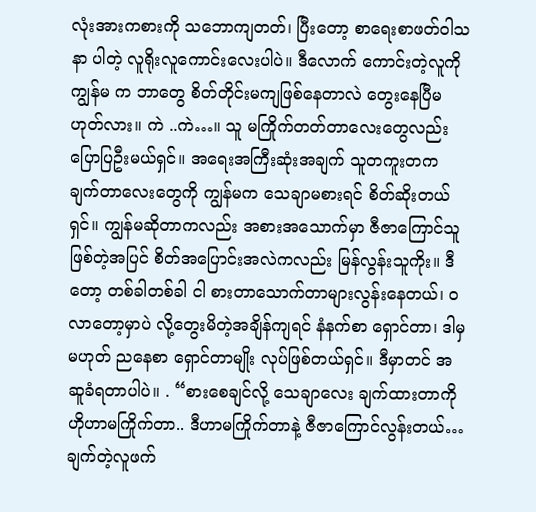လုံးအားကစားကို သဘောကျတတ်၊ ပြီးတော့ စာရေးစာဖတ်ဝါသနာ ပါတဲ့ လူရိုးလူကောင်းလေးပါပဲ။ ဒီလောက် ကောင်းတဲ့လူကို ကျွန်မ က ဘာတွေ စိတ်တိုင်းမကျဖြစ်နေတာလဲ တွေးနေပြီမဟုတ်လား။ ကဲ ..ကဲ…။ သူ မကြိုက်တတ်တာလေးတွေလည်း ပြောပြဦးမယ်ရှင်။ အရေးအကြီးဆုံးအချက် သူတကူးတက ချက်တာလေးတွေကို ကျွန်မက သေချာမစားရင် စိတ်ဆိုးတယ်ရှင်။ ကျွန်မဆိုတာကလည်း အစားအသောက်မှာ ဇီဇာကြောင်သူ ဖြစ်တဲ့အပြင် စိတ်အပြောင်းအလဲကလည်း မြန်လွန်းသူကိုး။ ဒီတော့ တစ်ခါတစ်ခါ ငါ စားတာသောက်တာများလွန်းနေတယ်၊ ဝလာတော့မှာပဲ လို့တွေးမိတဲ့အချိန်ကျရင် နံနက်စာ ရှောင်တာ၊ ဒါမှမဟုတ် ညနေစာ ရှောင်တာမျိုး လုပ်ဖြစ်တယ်ရှင်။ ဒီမှာတင် အဆူခံရတာပါပဲ။ . “စားစေချင်လို့ သေချာလေး ချက်ထားတာကို ဟိုဟာမကြိုက်တာ.. ဒီဟာမကြိုက်တာနဲ့ ဇီဇာကြောင်လွန်းတယ်… ချက်တဲ့လူဖက်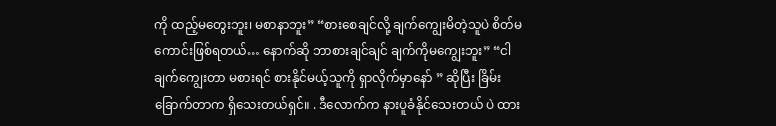ကို ထည့်မတွေးဘူး၊ မစာနာဘူး” “စားစေချင်လို့ ချက်ကျွေးမိတဲ့သူပဲ စိတ်မကောင်းဖြစ်ရတယ်… နောက်ဆို ဘာစားချင်ချင် ချက်ကိုမကျွေးဘူး” “ငါ ချက်ကျွေးတာ မစားရင် စားနိုင်မယ့်သူကို ရှာလိုက်မှာနော် ” ဆိုပြီး ခြိမ်းခြောက်တာက ရှိသေးတယ်ရှင်။ . ဒီလောက်က နားပူခံနိုင်သေးတယ် ပဲ ထား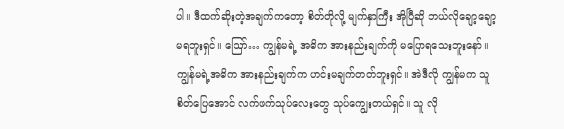ပါ။ ဒီထက်ဆိုးတဲ့အချက်ကတော့ စိတ်တိုလို့ မျက်နှာကြီး အိုပြီဆို ဘယ်လိုချော့ချော့ မရဘူးရှင်။ ဪ… ကျွန်မရဲ့ အဓိက အားနည်းချက်ကို မပြောရသေးဘူးနော်။ ကျွန်မရဲ့အဓိက အားနည်းချက်က ဟင်းမချက်တတ်ဘူးရှင်။ အဲဒီလို ကျွန်မက သူ စိတ်ပြေအောင် လက်ဖက်သုပ်လေးတွေ သုပ်ကျွေးတယ်ရှင်။ သူ လို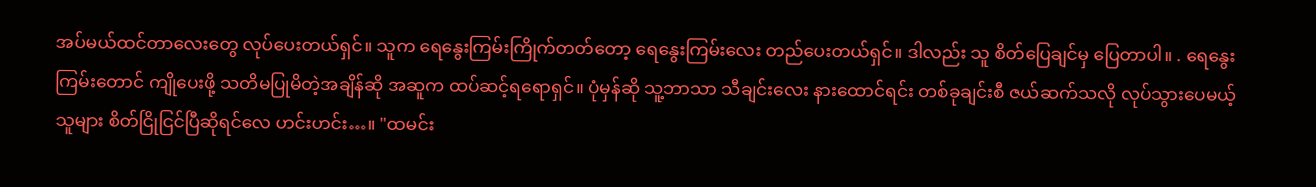အပ်မယ်ထင်တာလေးတွေ လုပ်ပေးတယ်ရှင်။ သူက ရေနွေးကြမ်းကြိုက်တတ်တော့ ရေနွေးကြမ်းလေး တည်ပေးတယ်ရှင်။ ဒါလည်း သူ စိတ်ပြေချင်မှ ပြေတာပါ။ . ရေနွေးကြမ်းတောင် ကျိုပေးဖို့ သတိမပြုမိတဲ့အချိန်ဆို အဆူက ထပ်ဆင့်ရရောရှင်။ ပုံမှန်ဆို သူ့ဘာသာ သီချင်းလေး နားထောင်ရင်း တစ်ခုချင်းစီ ဇယ်ဆက်သလို လုပ်သွားပေမယ့် သူများ စိတ်ငြိုငြင်ပြီဆိုရင်လေ ဟင်းဟင်း…။ "ထမင်း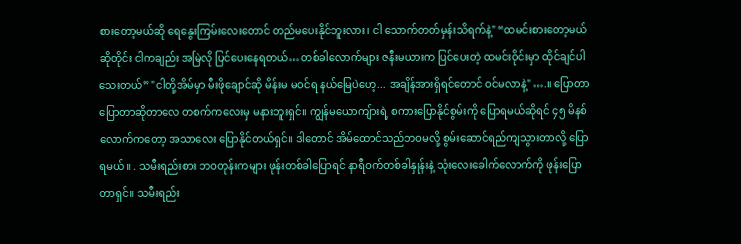စားတော့မယ်ဆို ရေနွေးကြမ်းလေးတောင် တည်မပေးနိုင်ဘူးလား၊ ငါ သောက်တတ်မှန်းသိရက်နဲ့" “ထမင်းစားတော့မယ်ဆိုတိုင်း ငါကချည်း အမြဲလို ပြင်ပေးနေရတယ်… တစ်ခါလောက်များ ဇနီးမယားက ပြင်ပေးတဲ့ ထမင်းဝိုင်းမှာ ထိုင်ချင်ပါသေးတယ်” "ငါတို့အိမ်မှာ မီးဖိုချောင်ဆို မိန်းမ မဝင်ရ နယ်မြေပဲဟေ့... အချိန်အားရှိရင်တောင် ဝင်မလာနဲ့" ….။ ပြောတာပြောတာဆိုတာလေ တစက်ကလေးမှ မနားဘူးရှင်။ ကျွန်မယောကျ်ားရဲ့ စကားပြောနိုင်စွမ်းကို ပြောရမယ်ဆိုရင် ၄၅ မိနစ် လောက်ကတော့ အသာလေး ပြောနိုင်တယ်ရှင်။ ဒါတောင် အိမ်ထောင်သည်ဘဝမလို့ စွမ်းဆောင်ရည်ကျသွားတာလို့ ပြောရမယ်။ . သမီးရည်းစား ဘဝတုန်းကများ ဖုန်းတစ်ခါပြောရင် နာရီဝက်တစ်ခါနှုန်းနဲ့ သုံးလေးခေါက်လောက်ကို ဖုန်းပြောတာရှင်။ သမီးရည်း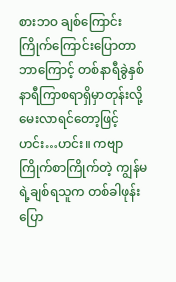စားဘဝ ချစ်ကြောင်းကြိုက်ကြောင်းပြောတာ ဘာကြောင့် တစ်နာရီခွဲနှစ်နာရီကြာစရာရှိမှာတုန်းလို့ မေးလာရင်တော့ဖြင့် ဟင်း…ဟင်း။ ကဗျာကြိုက်စာကြိုက်တဲ့ ကျွန်မရဲ့ချစ်ရသူက တစ်ခါဖုန်းပြော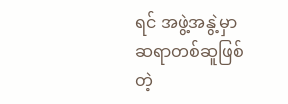ရင် အဖွဲ့အနွဲ့မှာ ဆရာတစ်ဆူဖြစ်တဲ့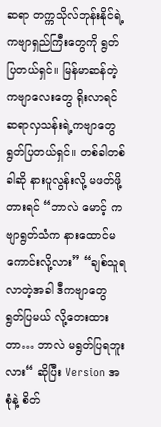ဆရာ တက္ကသိုလ်ဘုန်းနိုင်ရဲ့ ကဗျာရှည်ကြီးတွေကို ရွတ်ပြတယ်ရှင်။ မြန်မာဆန်တဲ့ကဗျာလေးတွေ ရိုးလာရင် ဆရာလှသန်းရဲ့ကဗျာတွေ ရွတ်ပြတယ်ရှင်။ တစ်ခါတစ်ခါဆို နားပူလွန်းလို့ မဖတ်ဖို့တားရင် “ဘာလဲ မောင့် ကဗျာရွတ်သံက နားထောင်မကောင်းလို့လား” “ချစ်သူရလာတဲ့အခါ ဒီကဗျာတွေ ရွတ်ပြမယ် လို့တေးထားတာ… ဘာလဲ မရွတ်ပြရဘူးလား“ ဆိုပြီး Version အစုံနဲ့ စိတ်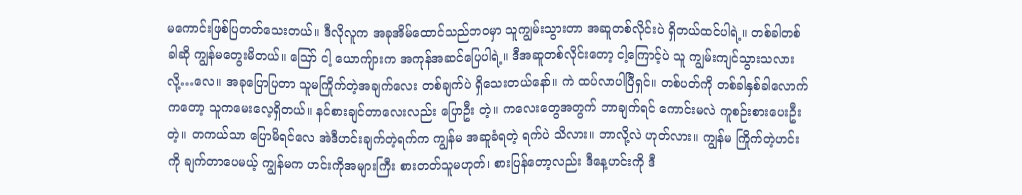မကောင်းဖြစ်ပြတတ်သေးတယ်။ ဒီလိုလူက အခုအိမ်ထောင်သည်ဘဝမှာ သူကျွမ်းသွားတာ အဆူတစ်လိုင်းပဲ ရှိတယ်ထင်ပါရဲ့။ တစ်ခါတစ်ခါဆို ကျွန်မတွေးမိတယ်။ ဪ ငါ့ ယောကျ်ားက အကုန်အဆင်ပြေပါရဲ့။ ဒီအဆူတစ်လိုင်းတော့ ငါ့ကြောင့်ပဲ သူ ကျွမ်းကျင်သွားသလားလို့…လေ။ အခုပြောပြတာ သူမကြိုက်တဲ့အချက်လေး တစ်ချက်ပဲ ရှိသေးတယ်နော်။ ကဲ ထပ်လာပါပြီရှင်။ တစ်ပတ်ကို တစ်ခါနှစ်ခါလောက်ကတော့ သူကမေးလေ့ရှိတယ်။ နင်စားချင်တာလေးလည်း ပြောဦး တဲ့။ ကလေးတွေအတွက် ဘာချက်ရင် ကောင်းမလဲ ကူစဉ်းစားပေးဦးတဲ့။ တကယ်သာ ပြောမိရင်လေ အဲဒီဟင်းချက်တဲ့ရက်က ကျွန်မ အဆူခံရတဲ့ ရက်ပဲ သိလား။ ဘာလို့လဲ ဟုတ်လား။ ကျွန်မ ကြိုက်တဲ့ဟင်းကို ချက်တာပေမယ့် ကျွန်မက ဟင်းကိုအများကြီး စားတတ်သူမဟုတ်၊ စားပြန်တော့လည်း ဒီနေ့ဟင်းကို ဒီ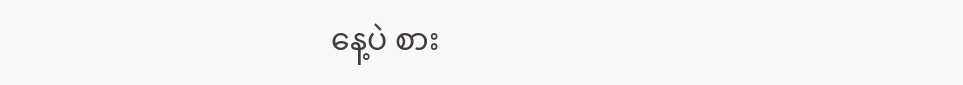နေ့ပဲ စား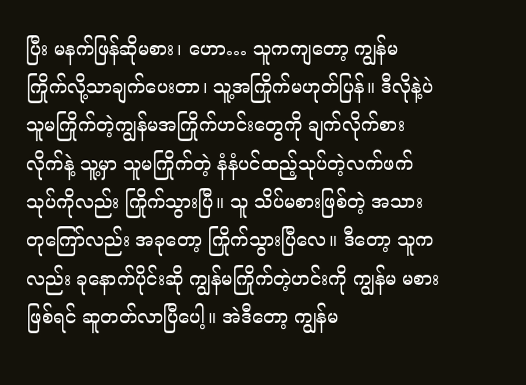ပြီး မနက်ဖြန်ဆိုမစား၊ ဟော… သူကကျတော့ ကျွန်မ ကြိုက်လို့သာချက်ပေးတာ၊ သူ့အကြိုက်မဟုတ်ပြန်။ ဒီလိုနဲ့ပဲ သူမကြိုက်တဲ့ကျွန်မအကြိုက်ဟင်းတွေကို ချက်လိုက်စားလိုက်နဲ့ သူ့မှာ သူမကြိုက်တဲ့ နံနံပင်ထည့်သုပ်တဲ့လက်ဖက်သုပ်ကိုလည်း ကြိုက်သွားပြီ။ သူ သိပ်မစားဖြစ်တဲ့ အသားတုကြော်လည်း အခုတော့ ကြိုက်သွားပြီလေ။ ဒီတော့ သူကလည်း ခုနောက်ပိုင်းဆို ကျွန်မကြိုက်တဲ့ဟင်းကို ကျွန်မ မစားဖြစ်ရင် ဆူတတ်လာပြီပေါ့။ အဲဒီတော့ ကျွန်မ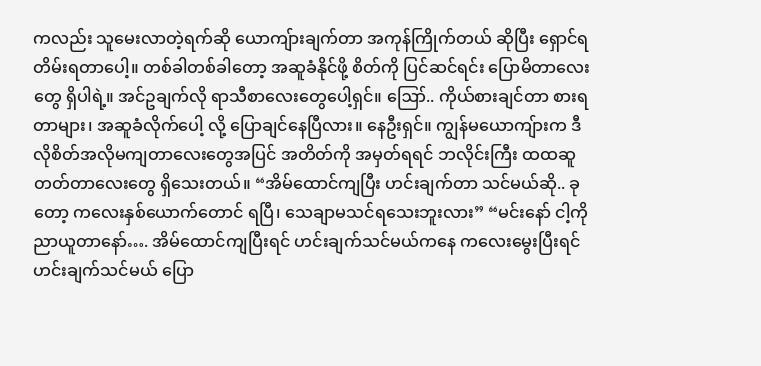ကလည်း သူမေးလာတဲ့ရက်ဆို ယောကျ်ားချက်တာ အကုန်ကြိုက်တယ် ဆိုပြီး ရှောင်ရတိမ်းရတာပေါ့။ တစ်ခါတစ်ခါတော့ အဆူခံနိုင်ဖို့ စိတ်ကို ပြင်ဆင်ရင်း ပြောမိတာလေးတွေ ရှိပါရဲ့။ အင်ဥချက်လို ရာသီစာလေးတွေပေါ့ရှင်။ ဪ.. ကိုယ်စားချင်တာ စားရတာများ၊ အဆူခံလိုက်ပေါ့ လို့ ပြောချင်နေပြီလား။ နေဦးရှင်။ ကျွန်မယောကျ်ားက ဒီလိုစိတ်အလိုမကျတာလေးတွေအပြင် အတိတ်ကို အမှတ်ရရင် ဘလိုင်းကြီး ထထဆူတတ်တာလေးတွေ ရှိသေးတယ်။ “အိမ်ထောင်ကျပြီး ဟင်းချက်တာ သင်မယ်ဆို.. ခုတော့ ကလေးနှစ်ယောက်တောင် ရပြီ၊ သေချာမသင်ရသေးဘူးလား” “မင်းနော် ငါ့ကို ညာယူတာနော်…. အိမ်ထောင်ကျပြီးရင် ဟင်းချက်သင်မယ်ကနေ ကလေးမွေးပြီးရင် ဟင်းချက်သင်မယ် ပြော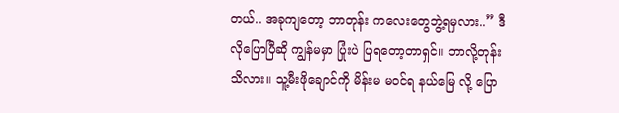တယ်.. အခုကျတော့ ဘာတုန်း ကလေးတွေဘွဲ့ရမှလား..” ဒီလိုပြောပြီဆို ကျွန်မမှာ ပြုံးပဲ ပြရတော့တာရှင်။ ဘာလို့တုန်း သိလား။ သူ့မီးဖိုချောင်ကို မိန်းမ မဝင်ရ နယ်မြေ လို့ ပြော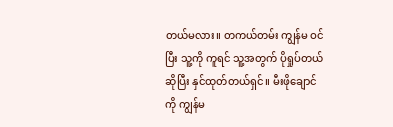တယ်မလား။ တကယ်တမ်း ကျွန်မ ဝင်ပြီး သူ့ကို ကူရင် သူ့အတွက် ပိုရှုပ်တယ်ဆိုပြီး နှင်ထုတ်တယ်ရှင်။ မီးဖိုချောင်ကို ကျွန်မ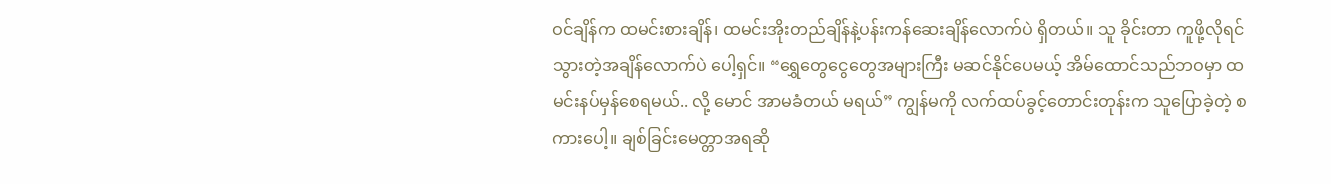ဝင်ချိန်က ထမင်းစားချိန်၊ ထမင်းအိုးတည်ချိန်နဲ့ပန်းကန်ဆေးချိန်လောက်ပဲ ရှိတယ်။ သူ ခိုင်းတာ ကူဖို့လိုရင် သွားတဲ့အချိန်လောက်ပဲ ပေါ့ရှင်။ “ရွှေတွေငွေတွေအများကြီး မဆင်နိုင်ပေမယ့် အိမ်ထောင်သည်ဘဝမှာ ထမင်းနပ်မှန်စေရမယ်.. လို့ မောင် အာမခံတယ် မရယ်” ကျွန်မကို လက်ထပ်ခွင့်တောင်းတုန်းက သူပြောခဲ့တဲ့ စကားပေါ့။ ချစ်ခြင်းမေတ္တာအရဆို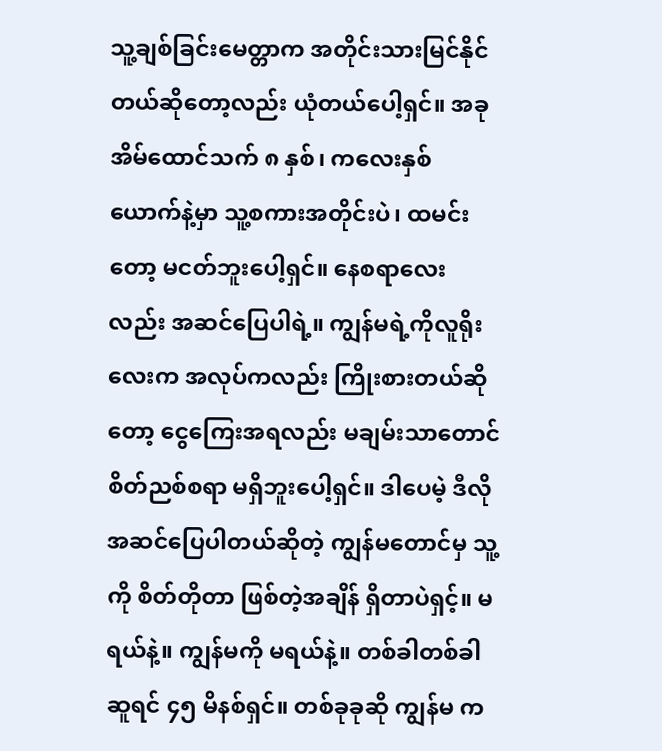သူ့ချစ်ခြင်းမေတ္တာက အတိုင်းသားမြင်နိုင်တယ်ဆိုတော့လည်း ယုံတယ်ပေါ့ရှင်။ အခု အိမ်ထောင်သက် ၈ နှစ်၊ ကလေးနှစ်ယောက်နဲ့မှာ သူ့စကားအတိုင်းပဲ၊ ထမင်းတော့ မငတ်ဘူးပေါ့ရှင်။ နေစရာလေးလည်း အဆင်ပြေပါရဲ့။ ကျွန်မရဲ့ကိုလူရိုးလေးက အလုပ်ကလည်း ကြိုးစားတယ်ဆိုတော့ ငွေကြေးအရလည်း မချမ်းသာတောင် စိတ်ညစ်စရာ မရှိဘူးပေါ့ရှင်။ ဒါပေမဲ့ ဒီလိုအဆင်ပြေပါတယ်ဆိုတဲ့ ကျွန်မတောင်မှ သူ့ကို စိတ်တိုတာ ဖြစ်တဲ့အချိန် ရှိတာပဲရှင့်။ မရယ်နဲ့။ ကျွန်မကို မရယ်နဲ့။ တစ်ခါတစ်ခါဆူရင် ၄၅ မိနစ်ရှင်။ တစ်ခုခုဆို ကျွန်မ က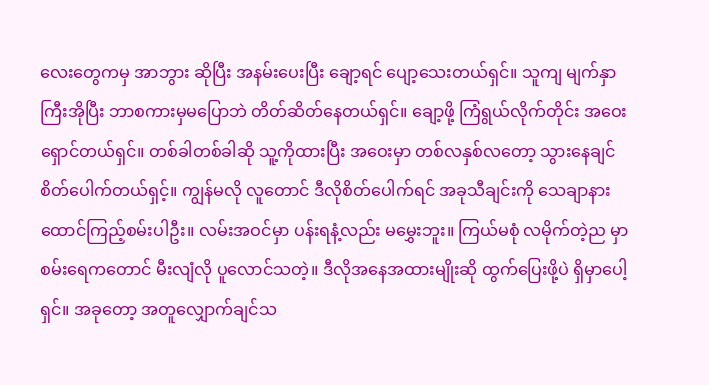လေးတွေကမှ အာဘွား ဆိုပြီး အနမ်းပေးပြီး ချော့ရင် ပျော့သေးတယ်ရှင်။ သူကျ မျက်နှာကြီးအိုပြီး ဘာစကားမှမပြောဘဲ တိတ်ဆိတ်နေတယ်ရှင်။ ချော့ဖို့ ကြံရွယ်လိုက်တိုင်း အဝေးရှောင်တယ်ရှင်။ တစ်ခါတစ်ခါဆို သူ့ကိုထားပြီး အဝေးမှာ တစ်လနှစ်လတော့ သွားနေချင်စိတ်ပေါက်တယ်ရှင့်။ ကျွန်မလို လူတောင် ဒီလိုစိတ်ပေါက်ရင် အခုသီချင်းကို သေချာနားထောင်ကြည့်စမ်းပါဦး။ လမ်းအဝင်မှာ ပန်းရနံ့လည်း မမွှေးဘူး။ ကြယ်မစုံ လမိုက်တဲ့ည မှာ စမ်းရေကတောင် မီးလျံလို ပူလောင်သတဲ့။ ဒီလိုအနေအထားမျိုးဆို ထွက်ပြေးဖို့ပဲ ရှိမှာပေါ့ရှင်။ အခုတော့ အတူလျှောက်ချင်သ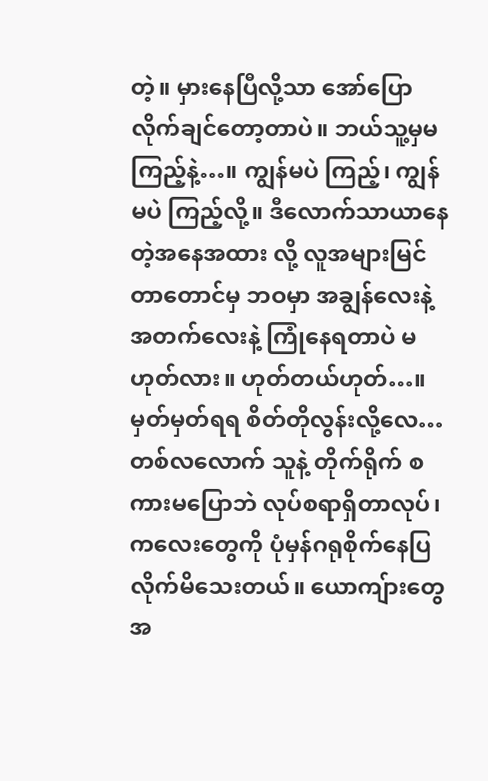တဲ့။ မှားနေပြီလို့သာ အော်ပြောလိုက်ချင်တော့တာပဲ။ ဘယ်သူ့မှမကြည့်နဲ့…။ ကျွန်မပဲ ကြည့်၊ ကျွန်မပဲ ကြည့်လို့။ ဒီလောက်သာယာနေတဲ့အနေအထား လို့ လူအများမြင်တာတောင်မှ ဘဝမှာ အချွန်လေးနဲ့ အတက်လေးနဲ့ ကြုံနေရတာပဲ မဟုတ်လား။ ဟုတ်တယ်ဟုတ်…။ မှတ်မှတ်ရရ စိတ်တိုလွန်းလို့လေ… တစ်လလောက် သူနဲ့ တိုက်ရိုက် စကားမပြောဘဲ လုပ်စရာရှိတာလုပ်၊ ကလေးတွေကို ပုံမှန်ဂရုစိုက်နေပြလိုက်မိသေးတယ်။ ယောကျ်ားတွေအ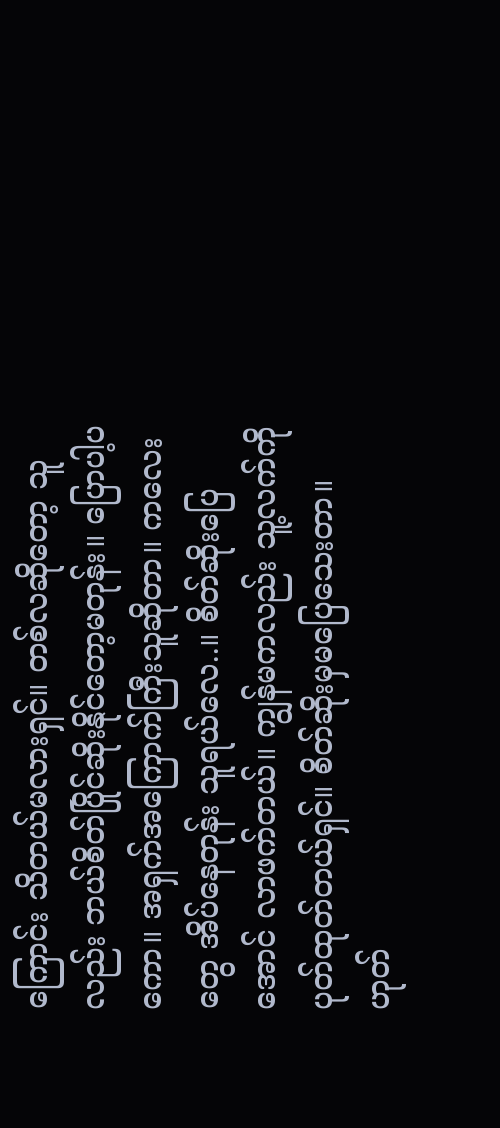ကြောင်း သိတယ်မလားရှင်။ တစ်လဆိုတော့ သူလည်း ဘယ်စိတ်ပြိုင်ဆိုးနိုင်တော့မတုန်း။ ပြောပါ့ပကော။ အရှက်အကြောက်ကြီးသူဆိုတာ။ ကလေးတွေ အိပ်နေတုန်း သူရယ်လေ..။ စိတ်ဆိုးပြေအောင် လာဖက်တယ်။ ကျွန်မကလည်း သူ့လက်ကို ပုတ်ထုတ်တယ်ရှင်။ စိတ်ဆိုးမှမပြေသေးတာ။ ဟုတ်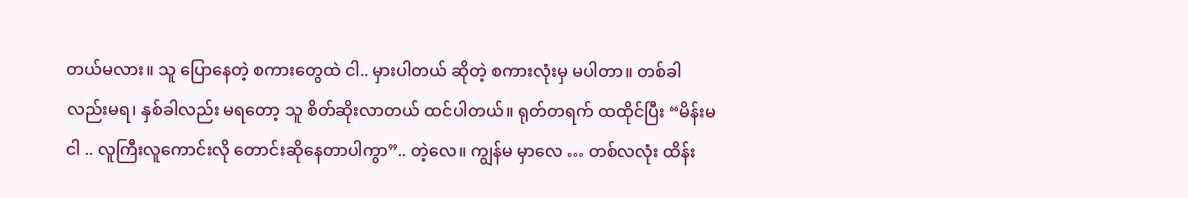တယ်မလား။ သူ ပြောနေတဲ့ စကားတွေထဲ ငါ.. မှားပါတယ် ဆိုတဲ့ စကားလုံးမှ မပါတာ။ တစ်ခါလည်းမရ၊ နှစ်ခါလည်း မရတော့ သူ စိတ်ဆိုးလာတယ် ထင်ပါတယ်။ ရုတ်တရက် ထထိုင်ပြီး “မိန်းမ ငါ .. လူကြီးလူကောင်းလို တောင်းဆိုနေတာပါကွာ”.. တဲ့လေ။ ကျွန်မ မှာလေ … တစ်လလုံး ထိန်း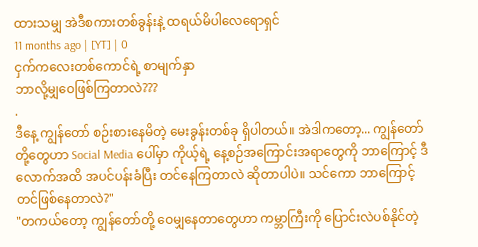ထားသမျှ အဲဒီစကားတစ်ခွန်းနဲ့ ထရယ်မိပါလေရောရှင်
11 months ago | [YT] | 0
ငှက်ကလေးတစ်ကောင်ရဲ့ စာမျက်နှာ
ဘာလို့မျှဝေဖြစ်ကြတာလဲ???
.
ဒီနေ့ ကျွန်တော် စဉ်းစားနေမိတဲ့ မေးခွန်းတစ်ခု ရှိပါတယ်။ အဲဒါကတော့... ကျွန်တော်တို့တွေဟာ Social Media ပေါ်မှာ ကိုယ့်ရဲ့ နေ့စဉ်အကြောင်းအရာတွေကို ဘာကြောင့် ဒီလောက်အထိ အပင်ပန်းခံပြီး တင်နေကြတာလဲ ဆိုတာပါပဲ။ သင်ကော ဘာကြောင့် တင်ဖြစ်နေတာလဲ?"
"တကယ်တော့ ကျွန်တော်တို့ ဝေမျှနေတာတွေဟာ ကမ္ဘာကြီးကို ပြောင်းလဲပစ်နိုင်တဲ့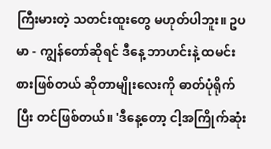ကြီးမားတဲ့ သတင်းထူးတွေ မဟုတ်ပါဘူး။ ဥပမာ - ကျွန်တော်ဆိုရင် ဒီနေ့ ဘာဟင်းနဲ့ ထမင်းစားဖြစ်တယ် ဆိုတာမျိုးလေးကို ဓာတ်ပုံရိုက်ပြီး တင်ဖြစ်တယ်။ 'ဒီနေ့တော့ ငါ့အကြိုက်ဆုံး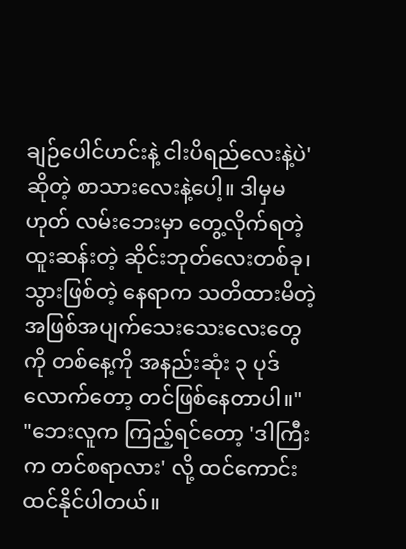ချဉ်ပေါင်ဟင်းနဲ့ ငါးပိရည်လေးနဲ့ပဲ' ဆိုတဲ့ စာသားလေးနဲ့ပေါ့။ ဒါမှမဟုတ် လမ်းဘေးမှာ တွေ့လိုက်ရတဲ့ ထူးဆန်းတဲ့ ဆိုင်းဘုတ်လေးတစ်ခု၊ သွားဖြစ်တဲ့ နေရာက သတိထားမိတဲ့ အဖြစ်အပျက်သေးသေးလေးတွေကို တစ်နေ့ကို အနည်းဆုံး ၃ ပုဒ်လောက်တော့ တင်ဖြစ်နေတာပါ။"
"ဘေးလူက ကြည့်ရင်တော့ 'ဒါကြီးက တင်စရာလား' လို့ ထင်ကောင်းထင်နိုင်ပါတယ်။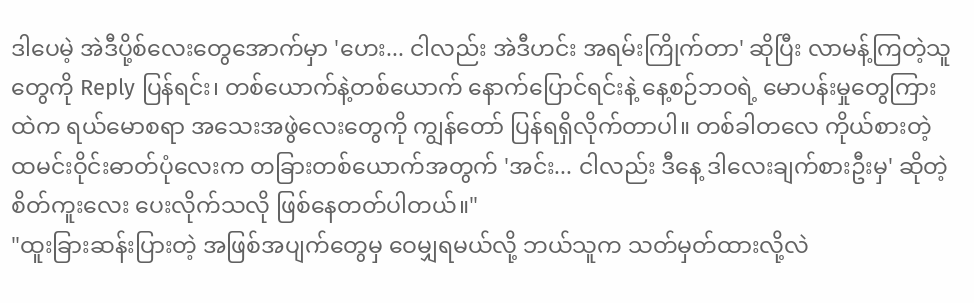ဒါပေမဲ့ အဲဒီပို့စ်လေးတွေအောက်မှာ 'ဟေး... ငါလည်း အဲဒီဟင်း အရမ်းကြိုက်တာ' ဆိုပြီး လာမန့်ကြတဲ့သူတွေကို Reply ပြန်ရင်း၊ တစ်ယောက်နဲ့တစ်ယောက် နောက်ပြောင်ရင်းနဲ့ နေ့စဉ်ဘဝရဲ့ မောပန်းမှုတွေကြားထဲက ရယ်မောစရာ အသေးအဖွဲလေးတွေကို ကျွန်တော် ပြန်ရရှိလိုက်တာပါ။ တစ်ခါတလေ ကိုယ်စားတဲ့ ထမင်းဝိုင်းဓာတ်ပုံလေးက တခြားတစ်ယောက်အတွက် 'အင်း... ငါလည်း ဒီနေ့ ဒါလေးချက်စားဦးမှ' ဆိုတဲ့ စိတ်ကူးလေး ပေးလိုက်သလို ဖြစ်နေတတ်ပါတယ်။"
"ထူးခြားဆန်းပြားတဲ့ အဖြစ်အပျက်တွေမှ ဝေမျှရမယ်လို့ ဘယ်သူက သတ်မှတ်ထားလို့လဲ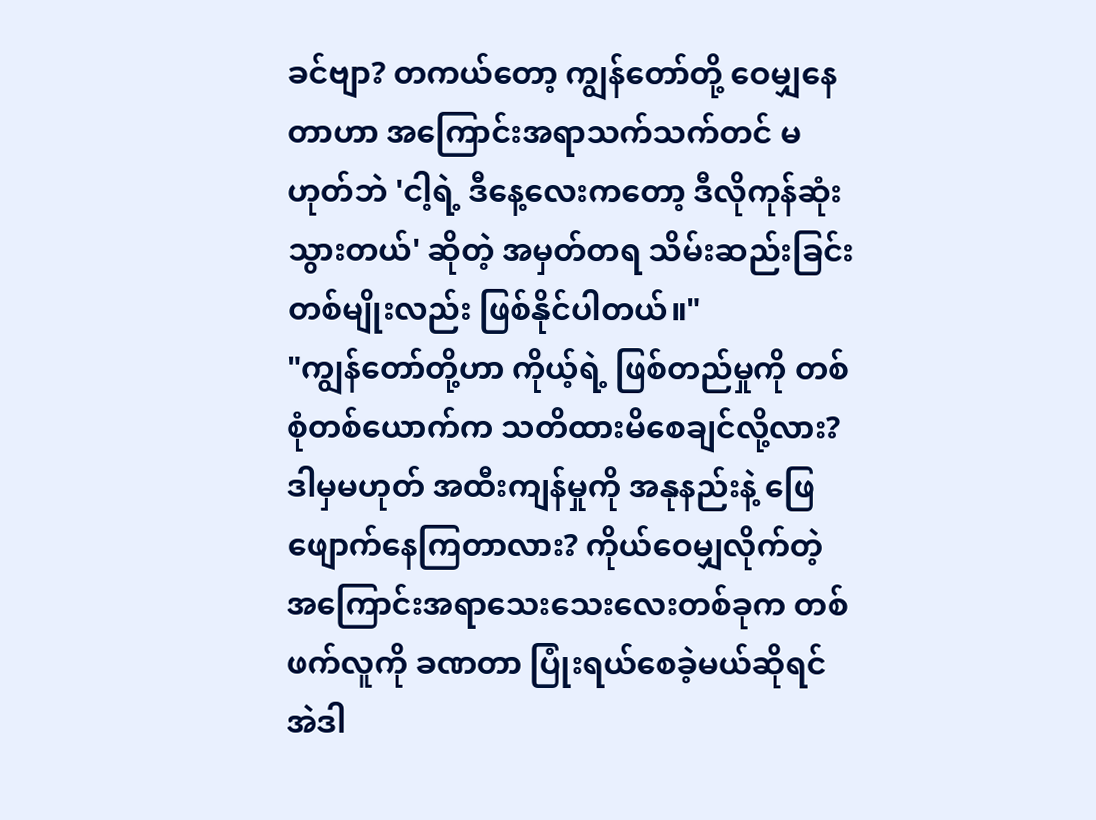ခင်ဗျာ? တကယ်တော့ ကျွန်တော်တို့ ဝေမျှနေတာဟာ အကြောင်းအရာသက်သက်တင် မဟုတ်ဘဲ 'ငါ့ရဲ့ ဒီနေ့လေးကတော့ ဒီလိုကုန်ဆုံးသွားတယ်' ဆိုတဲ့ အမှတ်တရ သိမ်းဆည်းခြင်းတစ်မျိုးလည်း ဖြစ်နိုင်ပါတယ်။"
"ကျွန်တော်တို့ဟာ ကိုယ့်ရဲ့ ဖြစ်တည်မှုကို တစ်စုံတစ်ယောက်က သတိထားမိစေချင်လို့လား? ဒါမှမဟုတ် အထီးကျန်မှုကို အနုနည်းနဲ့ ဖြေဖျောက်နေကြတာလား? ကိုယ်ဝေမျှလိုက်တဲ့ အကြောင်းအရာသေးသေးလေးတစ်ခုက တစ်ဖက်လူကို ခဏတာ ပြုံးရယ်စေခဲ့မယ်ဆိုရင် အဲဒါ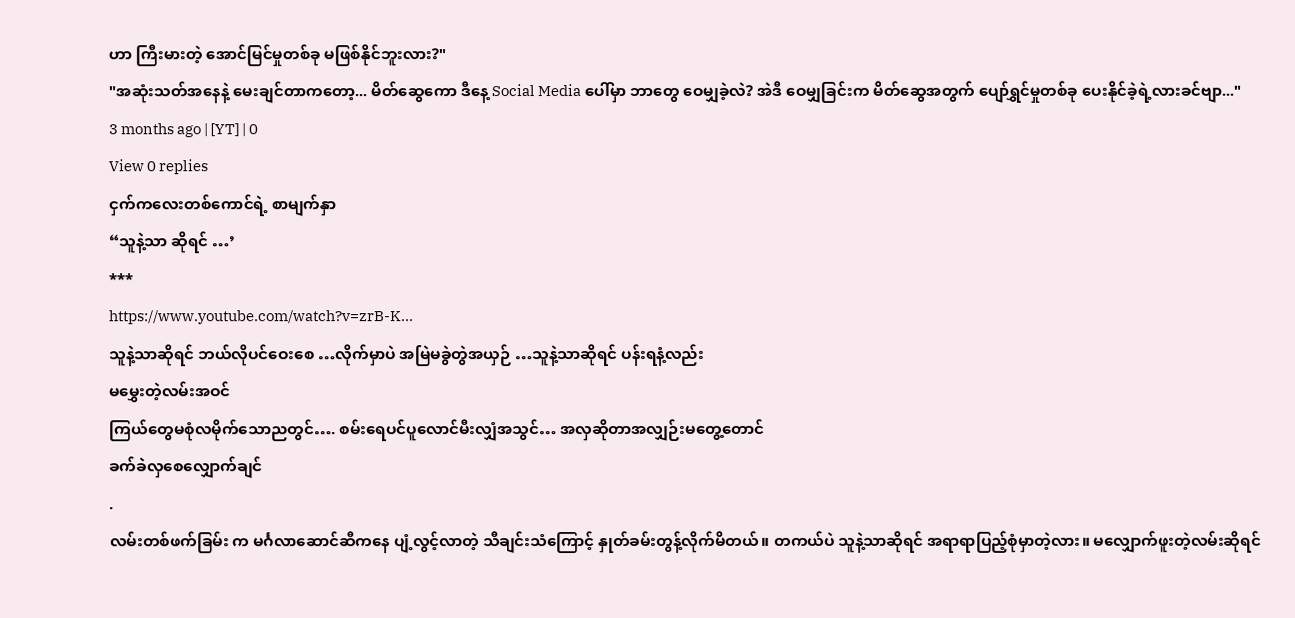ဟာ ကြီးမားတဲ့ အောင်မြင်မှုတစ်ခု မဖြစ်နိုင်ဘူးလား?"
"အဆုံးသတ်အနေနဲ့ မေးချင်တာကတော့... မိတ်ဆွေကော ဒီနေ့ Social Media ပေါ်မှာ ဘာတွေ ဝေမျှခဲ့လဲ? အဲဒီ ဝေမျှခြင်းက မိတ်ဆွေအတွက် ပျော်ရွှင်မှုတစ်ခု ပေးနိုင်ခဲ့ရဲ့လားခင်ဗျာ..."
3 months ago | [YT] | 0
View 0 replies
ငှက်ကလေးတစ်ကောင်ရဲ့ စာမျက်နှာ
“သူနဲ့သာ ဆိုရင် …’
***
https://www.youtube.com/watch?v=zrB-K...
သူနဲ့သာဆိုရင် ဘယ်လိုပင်ဝေးစေ …လိုက်မှာပဲ အမြဲမခွဲတွဲအယှဉ် …သူနဲ့သာဆိုရင် ပန်းရနံ့လည်း
မမွှေးတဲ့လမ်းအဝင်
ကြယ်တွေမစုံလမိုက်သောညတွင်…. စမ်းရေပင်ပူလောင်မီးလျှံအသွင်… အလှဆိုတာအလျှဉ်းမတွေ့တောင်
ခက်ခဲလှစေလျှောက်ချင်
.
လမ်းတစ်ဖက်ခြမ်း က မင်္ဂလာဆောင်ဆီကနေ ပျံ့လွင့်လာတဲ့ သီချင်းသံကြောင့် နှုတ်ခမ်းတွန့်လိုက်မိတယ်။ တကယ်ပဲ သူနဲ့သာဆိုရင် အရာရာပြည့်စုံမှာတဲ့လား။ မလျှောက်ဖူးတဲ့လမ်းဆိုရင်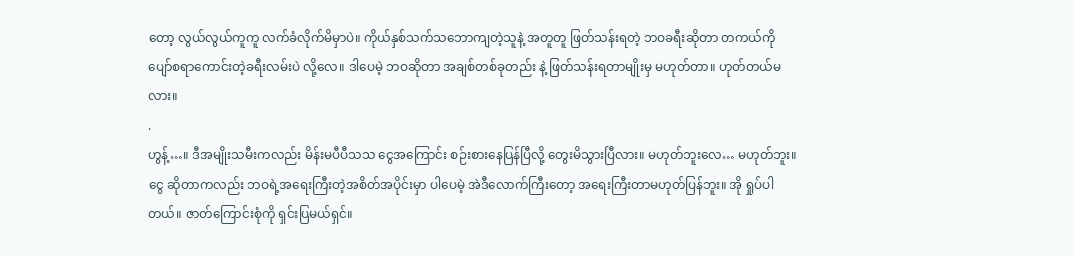တော့ လွယ်လွယ်ကူကူ လက်ခံလိုက်မိမှာပဲ။ ကိုယ်နှစ်သက်သဘောကျတဲ့သူနဲ့ အတူတူ ဖြတ်သန်းရတဲ့ ဘဝခရီးဆိုတာ တကယ်ကို ပျော်စရာကောင်းတဲ့ခရီးလမ်းပဲ လို့လေ။ ဒါပေမဲ့ ဘဝဆိုတာ အချစ်တစ်ခုတည်း နဲ့ ဖြတ်သန်းရတာမျိုးမှ မဟုတ်တာ။ ဟုတ်တယ်မလား။
.
ဟွန့်…။ ဒီအမျိုးသမီးကလည်း မိန်းမပီပီသသ ငွေအကြောင်း စဉ်းစားနေပြန်ပြီလို့ တွေးမိသွားပြီလား။ မဟုတ်ဘူးလေ… မဟုတ်ဘူး။ ငွေ ဆိုတာကလည်း ဘဝရဲ့အရေးကြီးတဲ့အစိတ်အပိုင်းမှာ ပါပေမဲ့ အဲဒီလောက်ကြီးတော့ အရေးကြီးတာမဟုတ်ပြန်ဘူး။ အို ရှုပ်ပါတယ်။ ဇာတ်ကြောင်းစုံကို ရှင်းပြမယ်ရှင်။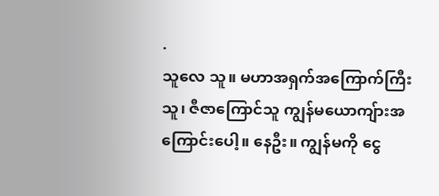.
သူလေ သူ။ မဟာအရှက်အကြောက်ကြီးသူ၊ ဇီဇာကြောင်သူ ကျွန်မယောကျ်ားအကြောင်းပေါ့။ နေဦး။ ကျွန်မကို ငွေ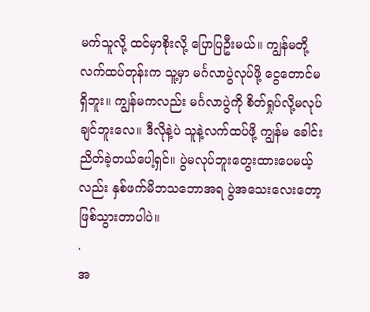မက်သူလို့ ထင်မှာစိုးလို့ ပြောပြဦးမယ်။ ကျွန်မတို့လက်ထပ်တုန်းက သူ့မှာ မင်္ဂလာပွဲလုပ်ဖို့ ငွေတောင်မရှိဘူး။ ကျွန်မကလည်း မင်္ဂလာပွဲကို စိတ်ရှုပ်လို့မလုပ်ချင်ဘူးလေ။ ဒီလိုနဲ့ပဲ သူနဲ့လက်ထပ်ဖို့ ကျွန်မ ခေါင်းညိတ်ခဲ့တယ်ပေါ့ရှင်။ ပွဲမလုပ်ဘူးတွေးထားပေမယ့်လည်း နှစ်ဖက်မိဘသဘောအရ ပွဲအသေးလေးတော့ ဖြစ်သွားတာပါပဲ။
.
အ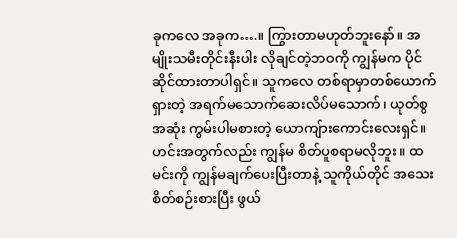ခုကလေ အခုက….။ ကြွားတာမဟုတ်ဘူးနော်။ အမျိုးသမီးတိုင်းနီးပါး လိုချင်တဲ့ဘဝကို ကျွန်မက ပိုင်ဆိုင်ထားတာပါရှင်။ သူကလေ တစ်ရာမှာတစ်ယောက်ရှားတဲ့ အရက်မသောက်ဆေးလိပ်မသောက်၊ ယုတ်စွအဆုံး ကွမ်းပါမစားတဲ့ ယောကျ်ားကောင်းလေးရှင်။ ဟင်းအတွက်လည်း ကျွန်မ စိတ်ပူစရာမလိုဘူး။ ထမင်းကို ကျွန်မချက်ပေးပြီးတာနဲ့ သူကိုယ်တိုင် အသေးစိတ်စဉ်းစားပြီး ဖွယ်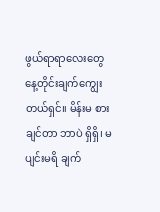ဖွယ်ရာရာလေးတွေ နေ့တိုင်းချက်ကျွေးတယ်ရှင်။ မိန်းမ စားချင်တာ ဘာပဲ ရှိရှိ၊ မပျင်းမရိ ချက်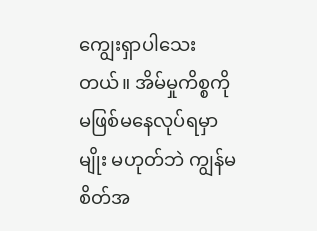ကျွေးရှာပါသေးတယ်။ အိမ်မှုကိစ္စကို မဖြစ်မနေလုပ်ရမှာမျိုး မဟုတ်ဘဲ ကျွန်မ စိတ်အ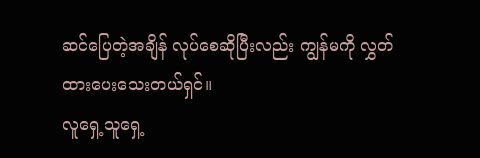ဆင်ပြေတဲ့အချိန် လုပ်စေဆိုပြီးလည်း ကျွန်မကို လွှတ်ထားပေးသေးတယ်ရှင်။
လူရှေ့သူရှေ့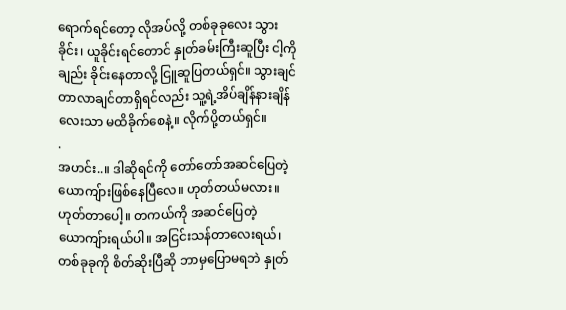ရောက်ရင်တော့ လိုအပ်လို့ တစ်ခုခုလေး သွားခိုင်း၊ ယူခိုင်းရင်တောင် နှုတ်ခမ်းကြီးဆူပြီး ငါ့ကိုချည်း ခိုင်းနေတာလို့ ငြူဆူပြတယ်ရှင်။ သွားချင်တာလာချင်တာရှိရင်လည်း သူ့ရဲ့အိပ်ချိန်နားချိန်လေးသာ မထိခိုက်စေနဲ့။ လိုက်ပို့တယ်ရှင်။
.
အဟင်း..။ ဒါဆိုရင်ကို တော်တော်အဆင်ပြေတဲ့ယောကျ်ားဖြစ်နေပြီလေ။ ဟုတ်တယ်မလား။ ဟုတ်တာပေါ့။ တကယ်ကို အဆင်ပြေတဲ့ ယောကျ်ားရယ်ပါ။ အငြင်းသန်တာလေးရယ်၊ တစ်ခုခုကို စိတ်ဆိုးပြီဆို ဘာမှပြောမရဘဲ နှုတ်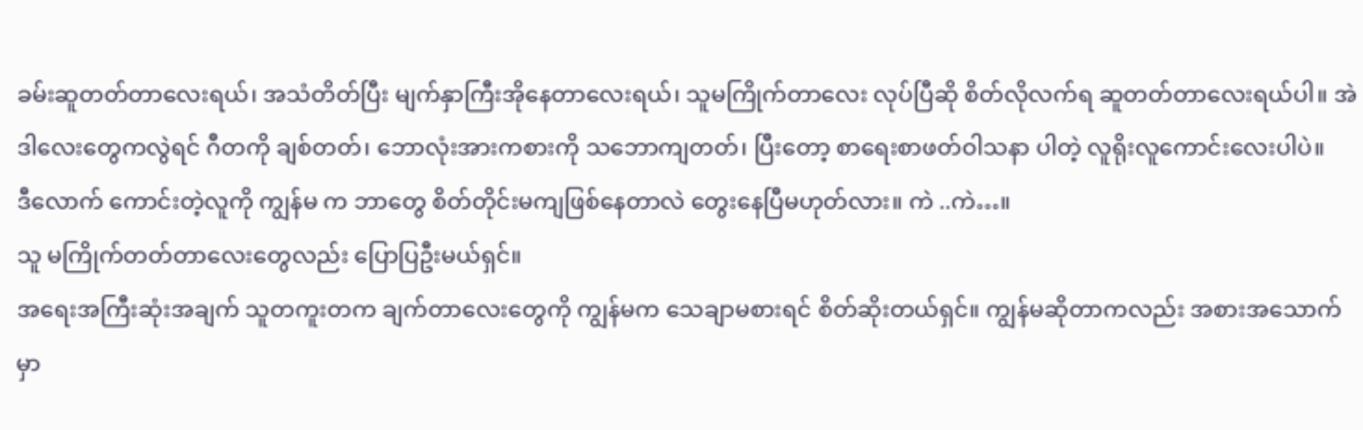ခမ်းဆူတတ်တာလေးရယ်၊ အသံတိတ်ပြီး မျက်နှာကြီးအိုနေတာလေးရယ်၊ သူမကြိုက်တာလေး လုပ်ပြီဆို စိတ်လိုလက်ရ ဆူတတ်တာလေးရယ်ပါ။ အဲဒါလေးတွေကလွဲရင် ဂီတကို ချစ်တတ်၊ ဘောလုံးအားကစားကို သဘောကျတတ်၊ ပြီးတော့ စာရေးစာဖတ်ဝါသနာ ပါတဲ့ လူရိုးလူကောင်းလေးပါပဲ။
ဒီလောက် ကောင်းတဲ့လူကို ကျွန်မ က ဘာတွေ စိတ်တိုင်းမကျဖြစ်နေတာလဲ တွေးနေပြီမဟုတ်လား။ ကဲ ..ကဲ…။
သူ မကြိုက်တတ်တာလေးတွေလည်း ပြောပြဦးမယ်ရှင်။
အရေးအကြီးဆုံးအချက် သူတကူးတက ချက်တာလေးတွေကို ကျွန်မက သေချာမစားရင် စိတ်ဆိုးတယ်ရှင်။ ကျွန်မဆိုတာကလည်း အစားအသောက်မှာ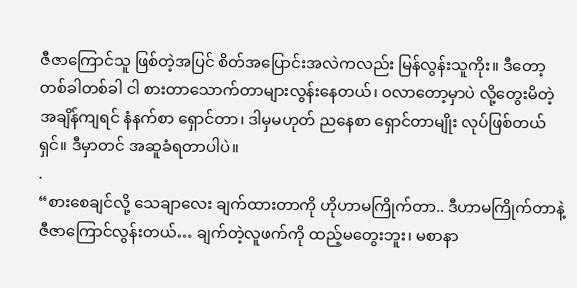ဇီဇာကြောင်သူ ဖြစ်တဲ့အပြင် စိတ်အပြောင်းအလဲကလည်း မြန်လွန်းသူကိုး။ ဒီတော့ တစ်ခါတစ်ခါ ငါ စားတာသောက်တာများလွန်းနေတယ်၊ ဝလာတော့မှာပဲ လို့တွေးမိတဲ့အချိန်ကျရင် နံနက်စာ ရှောင်တာ၊ ဒါမှမဟုတ် ညနေစာ ရှောင်တာမျိုး လုပ်ဖြစ်တယ်ရှင်။ ဒီမှာတင် အဆူခံရတာပါပဲ။
.
“စားစေချင်လို့ သေချာလေး ချက်ထားတာကို ဟိုဟာမကြိုက်တာ.. ဒီဟာမကြိုက်တာနဲ့ ဇီဇာကြောင်လွန်းတယ်… ချက်တဲ့လူဖက်ကို ထည့်မတွေးဘူး၊ မစာနာ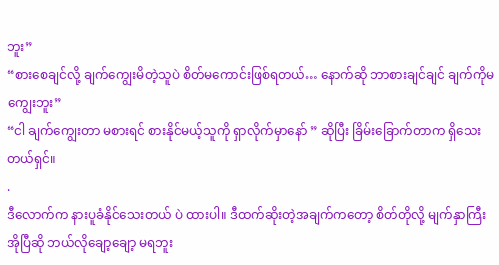ဘူး”
“စားစေချင်လို့ ချက်ကျွေးမိတဲ့သူပဲ စိတ်မကောင်းဖြစ်ရတယ်… နောက်ဆို ဘာစားချင်ချင် ချက်ကိုမကျွေးဘူး”
“ငါ ချက်ကျွေးတာ မစားရင် စားနိုင်မယ့်သူကို ရှာလိုက်မှာနော် ” ဆိုပြီး ခြိမ်းခြောက်တာက ရှိသေးတယ်ရှင်။
.
ဒီလောက်က နားပူခံနိုင်သေးတယ် ပဲ ထားပါ။ ဒီထက်ဆိုးတဲ့အချက်ကတော့ စိတ်တိုလို့ မျက်နှာကြီး အိုပြီဆို ဘယ်လိုချော့ချော့ မရဘူး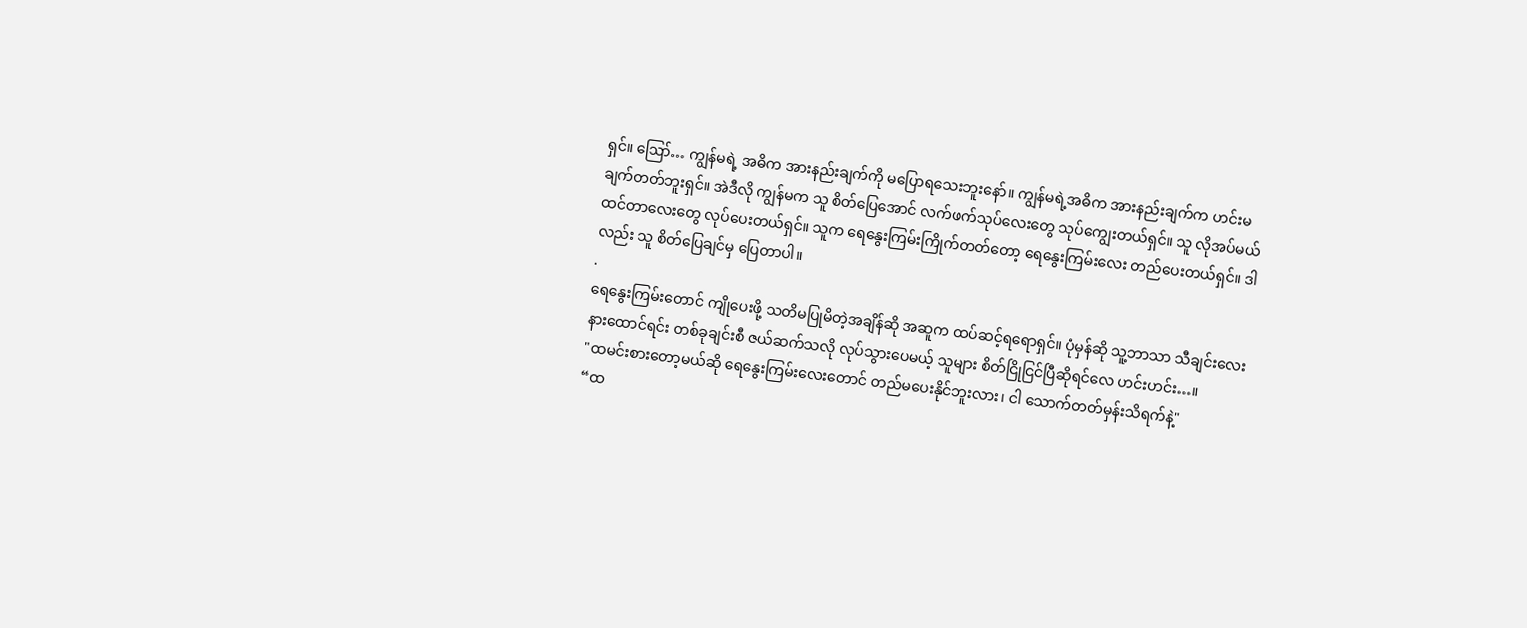ရှင်။ ဪ… ကျွန်မရဲ့ အဓိက အားနည်းချက်ကို မပြောရသေးဘူးနော်။ ကျွန်မရဲ့အဓိက အားနည်းချက်က ဟင်းမချက်တတ်ဘူးရှင်။ အဲဒီလို ကျွန်မက သူ စိတ်ပြေအောင် လက်ဖက်သုပ်လေးတွေ သုပ်ကျွေးတယ်ရှင်။ သူ လိုအပ်မယ်ထင်တာလေးတွေ လုပ်ပေးတယ်ရှင်။ သူက ရေနွေးကြမ်းကြိုက်တတ်တော့ ရေနွေးကြမ်းလေး တည်ပေးတယ်ရှင်။ ဒါလည်း သူ စိတ်ပြေချင်မှ ပြေတာပါ။
.
ရေနွေးကြမ်းတောင် ကျိုပေးဖို့ သတိမပြုမိတဲ့အချိန်ဆို အဆူက ထပ်ဆင့်ရရောရှင်။ ပုံမှန်ဆို သူ့ဘာသာ သီချင်းလေး နားထောင်ရင်း တစ်ခုချင်းစီ ဇယ်ဆက်သလို လုပ်သွားပေမယ့် သူများ စိတ်ငြိုငြင်ပြီဆိုရင်လေ ဟင်းဟင်း…။
"ထမင်းစားတော့မယ်ဆို ရေနွေးကြမ်းလေးတောင် တည်မပေးနိုင်ဘူးလား၊ ငါ သောက်တတ်မှန်းသိရက်နဲ့"
“ထ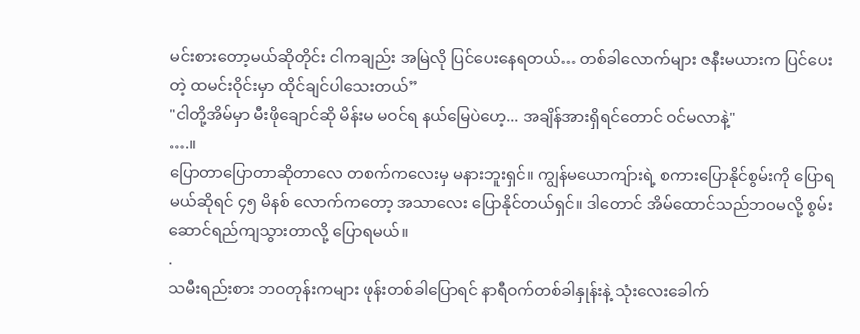မင်းစားတော့မယ်ဆိုတိုင်း ငါကချည်း အမြဲလို ပြင်ပေးနေရတယ်… တစ်ခါလောက်များ ဇနီးမယားက ပြင်ပေးတဲ့ ထမင်းဝိုင်းမှာ ထိုင်ချင်ပါသေးတယ်”
"ငါတို့အိမ်မှာ မီးဖိုချောင်ဆို မိန်းမ မဝင်ရ နယ်မြေပဲဟေ့... အချိန်အားရှိရင်တောင် ဝင်မလာနဲ့"
….။
ပြောတာပြောတာဆိုတာလေ တစက်ကလေးမှ မနားဘူးရှင်။ ကျွန်မယောကျ်ားရဲ့ စကားပြောနိုင်စွမ်းကို ပြောရမယ်ဆိုရင် ၄၅ မိနစ် လောက်ကတော့ အသာလေး ပြောနိုင်တယ်ရှင်။ ဒါတောင် အိမ်ထောင်သည်ဘဝမလို့ စွမ်းဆောင်ရည်ကျသွားတာလို့ ပြောရမယ်။
.
သမီးရည်းစား ဘဝတုန်းကများ ဖုန်းတစ်ခါပြောရင် နာရီဝက်တစ်ခါနှုန်းနဲ့ သုံးလေးခေါက်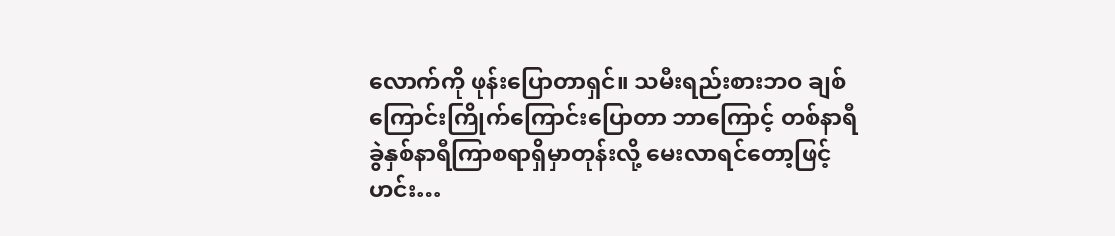လောက်ကို ဖုန်းပြောတာရှင်။ သမီးရည်းစားဘဝ ချစ်ကြောင်းကြိုက်ကြောင်းပြောတာ ဘာကြောင့် တစ်နာရီခွဲနှစ်နာရီကြာစရာရှိမှာတုန်းလို့ မေးလာရင်တော့ဖြင့် ဟင်း…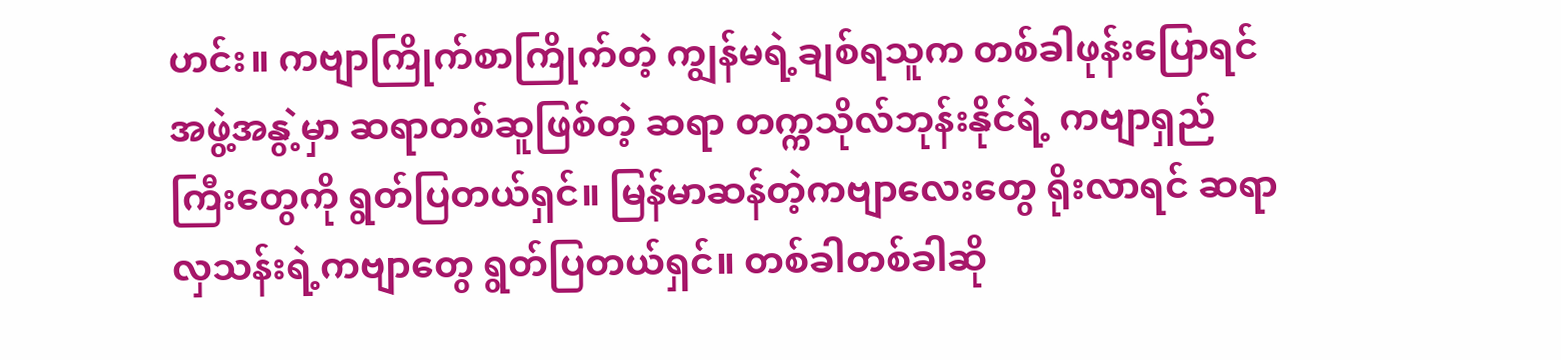ဟင်း။ ကဗျာကြိုက်စာကြိုက်တဲ့ ကျွန်မရဲ့ချစ်ရသူက တစ်ခါဖုန်းပြောရင် အဖွဲ့အနွဲ့မှာ ဆရာတစ်ဆူဖြစ်တဲ့ ဆရာ တက္ကသိုလ်ဘုန်းနိုင်ရဲ့ ကဗျာရှည်ကြီးတွေကို ရွတ်ပြတယ်ရှင်။ မြန်မာဆန်တဲ့ကဗျာလေးတွေ ရိုးလာရင် ဆရာလှသန်းရဲ့ကဗျာတွေ ရွတ်ပြတယ်ရှင်။ တစ်ခါတစ်ခါဆို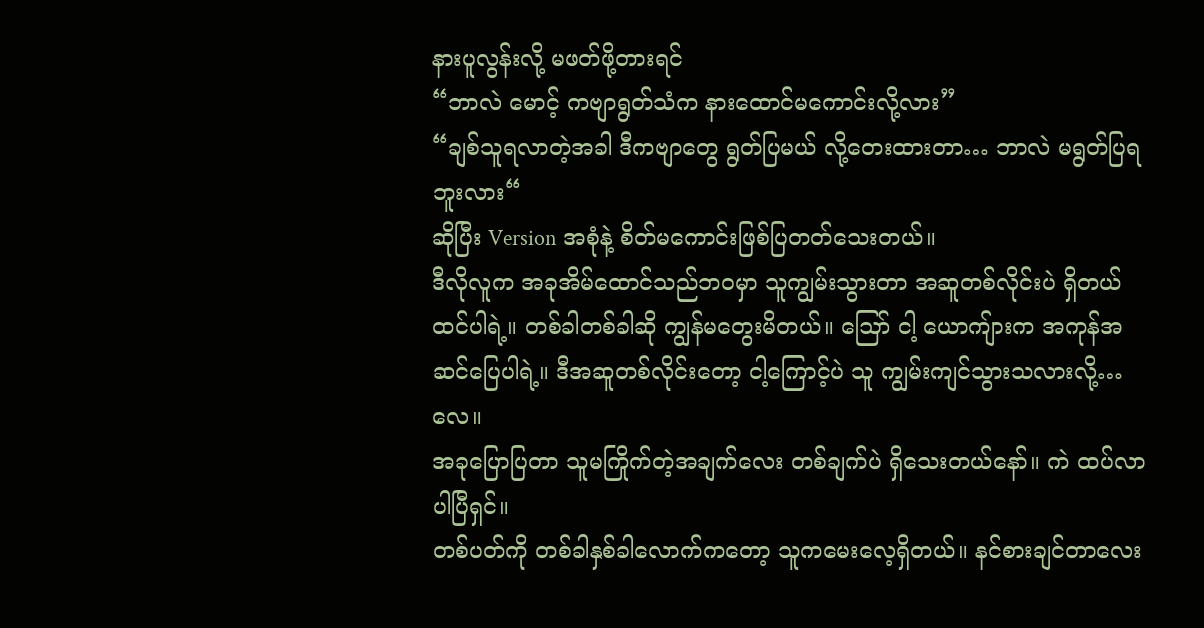နားပူလွန်းလို့ မဖတ်ဖို့တားရင်
“ဘာလဲ မောင့် ကဗျာရွတ်သံက နားထောင်မကောင်းလို့လား”
“ချစ်သူရလာတဲ့အခါ ဒီကဗျာတွေ ရွတ်ပြမယ် လို့တေးထားတာ… ဘာလဲ မရွတ်ပြရဘူးလား“
ဆိုပြီး Version အစုံနဲ့ စိတ်မကောင်းဖြစ်ပြတတ်သေးတယ်။
ဒီလိုလူက အခုအိမ်ထောင်သည်ဘဝမှာ သူကျွမ်းသွားတာ အဆူတစ်လိုင်းပဲ ရှိတယ်ထင်ပါရဲ့။ တစ်ခါတစ်ခါဆို ကျွန်မတွေးမိတယ်။ ဪ ငါ့ ယောကျ်ားက အကုန်အဆင်ပြေပါရဲ့။ ဒီအဆူတစ်လိုင်းတော့ ငါ့ကြောင့်ပဲ သူ ကျွမ်းကျင်သွားသလားလို့…လေ။
အခုပြောပြတာ သူမကြိုက်တဲ့အချက်လေး တစ်ချက်ပဲ ရှိသေးတယ်နော်။ ကဲ ထပ်လာပါပြီရှင်။
တစ်ပတ်ကို တစ်ခါနှစ်ခါလောက်ကတော့ သူကမေးလေ့ရှိတယ်။ နင်စားချင်တာလေး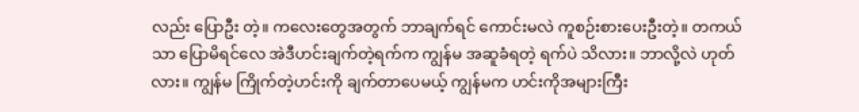လည်း ပြောဦး တဲ့။ ကလေးတွေအတွက် ဘာချက်ရင် ကောင်းမလဲ ကူစဉ်းစားပေးဦးတဲ့။ တကယ်သာ ပြောမိရင်လေ အဲဒီဟင်းချက်တဲ့ရက်က ကျွန်မ အဆူခံရတဲ့ ရက်ပဲ သိလား။ ဘာလို့လဲ ဟုတ်လား။ ကျွန်မ ကြိုက်တဲ့ဟင်းကို ချက်တာပေမယ့် ကျွန်မက ဟင်းကိုအများကြီး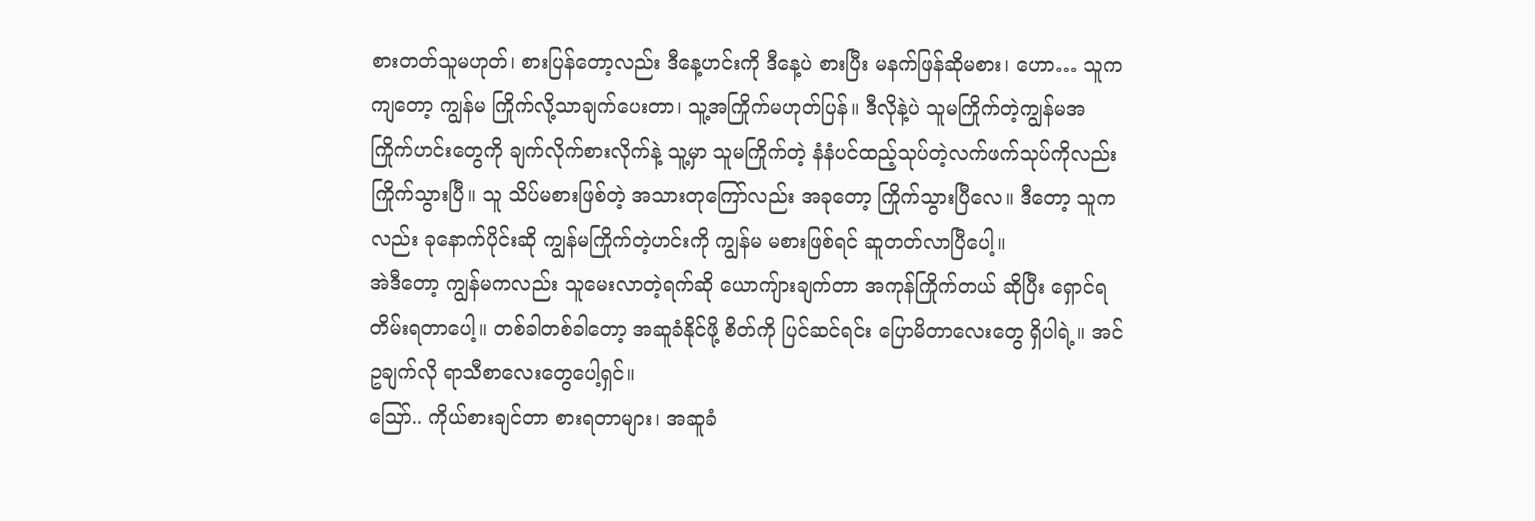စားတတ်သူမဟုတ်၊ စားပြန်တော့လည်း ဒီနေ့ဟင်းကို ဒီနေ့ပဲ စားပြီး မနက်ဖြန်ဆိုမစား၊ ဟော… သူကကျတော့ ကျွန်မ ကြိုက်လို့သာချက်ပေးတာ၊ သူ့အကြိုက်မဟုတ်ပြန်။ ဒီလိုနဲ့ပဲ သူမကြိုက်တဲ့ကျွန်မအကြိုက်ဟင်းတွေကို ချက်လိုက်စားလိုက်နဲ့ သူ့မှာ သူမကြိုက်တဲ့ နံနံပင်ထည့်သုပ်တဲ့လက်ဖက်သုပ်ကိုလည်း ကြိုက်သွားပြီ။ သူ သိပ်မစားဖြစ်တဲ့ အသားတုကြော်လည်း အခုတော့ ကြိုက်သွားပြီလေ။ ဒီတော့ သူကလည်း ခုနောက်ပိုင်းဆို ကျွန်မကြိုက်တဲ့ဟင်းကို ကျွန်မ မစားဖြစ်ရင် ဆူတတ်လာပြီပေါ့။
အဲဒီတော့ ကျွန်မကလည်း သူမေးလာတဲ့ရက်ဆို ယောကျ်ားချက်တာ အကုန်ကြိုက်တယ် ဆိုပြီး ရှောင်ရတိမ်းရတာပေါ့။ တစ်ခါတစ်ခါတော့ အဆူခံနိုင်ဖို့ စိတ်ကို ပြင်ဆင်ရင်း ပြောမိတာလေးတွေ ရှိပါရဲ့။ အင်ဥချက်လို ရာသီစာလေးတွေပေါ့ရှင်။
ဪ.. ကိုယ်စားချင်တာ စားရတာများ၊ အဆူခံ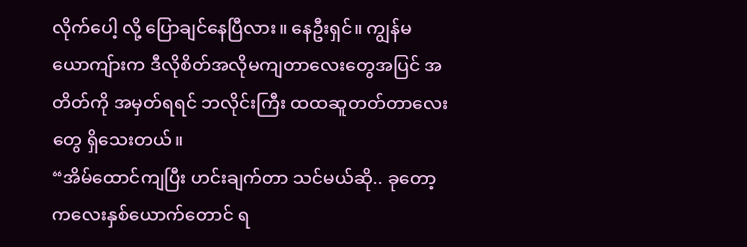လိုက်ပေါ့ လို့ ပြောချင်နေပြီလား။ နေဦးရှင်။ ကျွန်မယောကျ်ားက ဒီလိုစိတ်အလိုမကျတာလေးတွေအပြင် အတိတ်ကို အမှတ်ရရင် ဘလိုင်းကြီး ထထဆူတတ်တာလေးတွေ ရှိသေးတယ်။
“အိမ်ထောင်ကျပြီး ဟင်းချက်တာ သင်မယ်ဆို.. ခုတော့ ကလေးနှစ်ယောက်တောင် ရ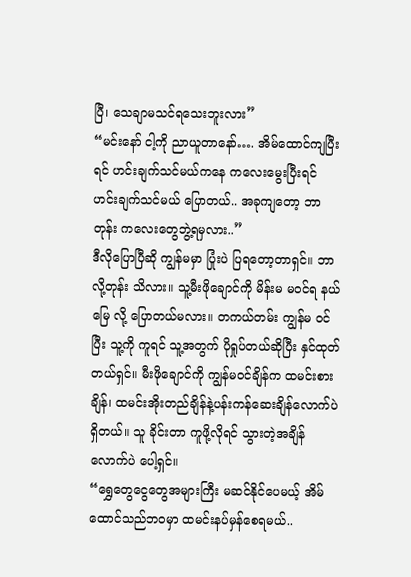ပြီ၊ သေချာမသင်ရသေးဘူးလား”
“မင်းနော် ငါ့ကို ညာယူတာနော်…. အိမ်ထောင်ကျပြီးရင် ဟင်းချက်သင်မယ်ကနေ ကလေးမွေးပြီးရင် ဟင်းချက်သင်မယ် ပြောတယ်.. အခုကျတော့ ဘာတုန်း ကလေးတွေဘွဲ့ရမှလား..”
ဒီလိုပြောပြီဆို ကျွန်မမှာ ပြုံးပဲ ပြရတော့တာရှင်။ ဘာလို့တုန်း သိလား။ သူ့မီးဖိုချောင်ကို မိန်းမ မဝင်ရ နယ်မြေ လို့ ပြောတယ်မလား။ တကယ်တမ်း ကျွန်မ ဝင်ပြီး သူ့ကို ကူရင် သူ့အတွက် ပိုရှုပ်တယ်ဆိုပြီး နှင်ထုတ်တယ်ရှင်။ မီးဖိုချောင်ကို ကျွန်မဝင်ချိန်က ထမင်းစားချိန်၊ ထမင်းအိုးတည်ချိန်နဲ့ပန်းကန်ဆေးချိန်လောက်ပဲ ရှိတယ်။ သူ ခိုင်းတာ ကူဖို့လိုရင် သွားတဲ့အချိန်လောက်ပဲ ပေါ့ရှင်။
“ရွှေတွေငွေတွေအများကြီး မဆင်နိုင်ပေမယ့် အိမ်ထောင်သည်ဘဝမှာ ထမင်းနပ်မှန်စေရမယ်..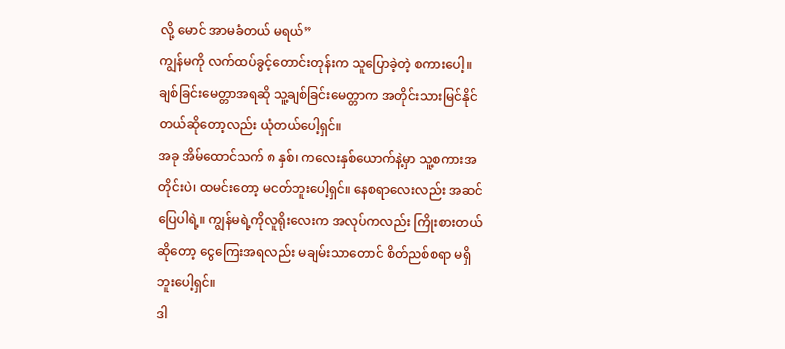လို့ မောင် အာမခံတယ် မရယ်”
ကျွန်မကို လက်ထပ်ခွင့်တောင်းတုန်းက သူပြောခဲ့တဲ့ စကားပေါ့။ ချစ်ခြင်းမေတ္တာအရဆို သူ့ချစ်ခြင်းမေတ္တာက အတိုင်းသားမြင်နိုင်တယ်ဆိုတော့လည်း ယုံတယ်ပေါ့ရှင်။
အခု အိမ်ထောင်သက် ၈ နှစ်၊ ကလေးနှစ်ယောက်နဲ့မှာ သူ့စကားအတိုင်းပဲ၊ ထမင်းတော့ မငတ်ဘူးပေါ့ရှင်။ နေစရာလေးလည်း အဆင်ပြေပါရဲ့။ ကျွန်မရဲ့ကိုလူရိုးလေးက အလုပ်ကလည်း ကြိုးစားတယ်ဆိုတော့ ငွေကြေးအရလည်း မချမ်းသာတောင် စိတ်ညစ်စရာ မရှိဘူးပေါ့ရှင်။
ဒါ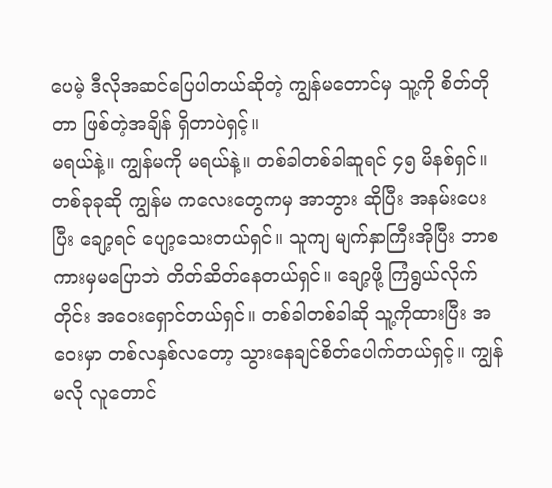ပေမဲ့ ဒီလိုအဆင်ပြေပါတယ်ဆိုတဲ့ ကျွန်မတောင်မှ သူ့ကို စိတ်တိုတာ ဖြစ်တဲ့အချိန် ရှိတာပဲရှင့်။
မရယ်နဲ့။ ကျွန်မကို မရယ်နဲ့။ တစ်ခါတစ်ခါဆူရင် ၄၅ မိနစ်ရှင်။ တစ်ခုခုဆို ကျွန်မ ကလေးတွေကမှ အာဘွား ဆိုပြီး အနမ်းပေးပြီး ချော့ရင် ပျော့သေးတယ်ရှင်။ သူကျ မျက်နှာကြီးအိုပြီး ဘာစကားမှမပြောဘဲ တိတ်ဆိတ်နေတယ်ရှင်။ ချော့ဖို့ ကြံရွယ်လိုက်တိုင်း အဝေးရှောင်တယ်ရှင်။ တစ်ခါတစ်ခါဆို သူ့ကိုထားပြီး အဝေးမှာ တစ်လနှစ်လတော့ သွားနေချင်စိတ်ပေါက်တယ်ရှင့်။ ကျွန်မလို လူတောင်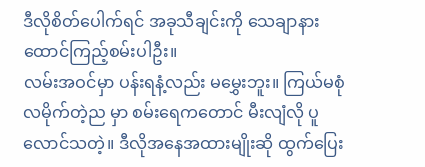ဒီလိုစိတ်ပေါက်ရင် အခုသီချင်းကို သေချာနားထောင်ကြည့်စမ်းပါဦး။
လမ်းအဝင်မှာ ပန်းရနံ့လည်း မမွှေးဘူး။ ကြယ်မစုံ လမိုက်တဲ့ည မှာ စမ်းရေကတောင် မီးလျံလို ပူလောင်သတဲ့။ ဒီလိုအနေအထားမျိုးဆို ထွက်ပြေး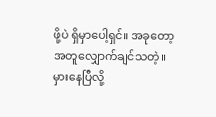ဖို့ပဲ ရှိမှာပေါ့ရှင်။ အခုတော့ အတူလျှောက်ချင်သတဲ့။ မှားနေပြီလို့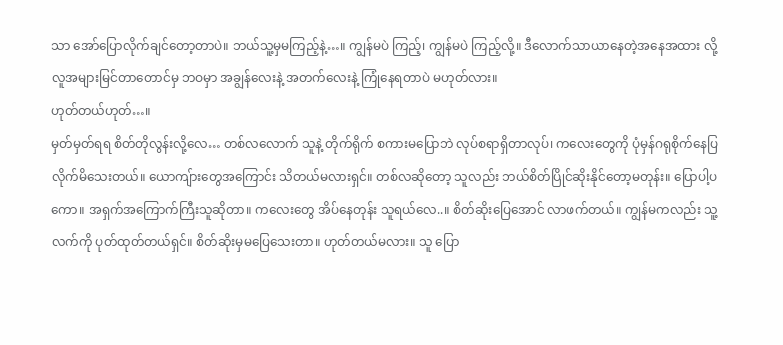သာ အော်ပြောလိုက်ချင်တော့တာပဲ။ ဘယ်သူ့မှမကြည့်နဲ့…။ ကျွန်မပဲ ကြည့်၊ ကျွန်မပဲ ကြည့်လို့။ ဒီလောက်သာယာနေတဲ့အနေအထား လို့ လူအများမြင်တာတောင်မှ ဘဝမှာ အချွန်လေးနဲ့ အတက်လေးနဲ့ ကြုံနေရတာပဲ မဟုတ်လား။
ဟုတ်တယ်ဟုတ်…။
မှတ်မှတ်ရရ စိတ်တိုလွန်းလို့လေ… တစ်လလောက် သူနဲ့ တိုက်ရိုက် စကားမပြောဘဲ လုပ်စရာရှိတာလုပ်၊ ကလေးတွေကို ပုံမှန်ဂရုစိုက်နေပြလိုက်မိသေးတယ်။ ယောကျ်ားတွေအကြောင်း သိတယ်မလားရှင်။ တစ်လဆိုတော့ သူလည်း ဘယ်စိတ်ပြိုင်ဆိုးနိုင်တော့မတုန်း။ ပြောပါ့ပကော။ အရှက်အကြောက်ကြီးသူဆိုတာ။ ကလေးတွေ အိပ်နေတုန်း သူရယ်လေ..။ စိတ်ဆိုးပြေအောင် လာဖက်တယ်။ ကျွန်မကလည်း သူ့လက်ကို ပုတ်ထုတ်တယ်ရှင်။ စိတ်ဆိုးမှမပြေသေးတာ။ ဟုတ်တယ်မလား။ သူ ပြော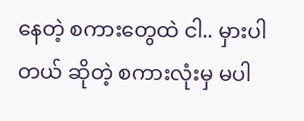နေတဲ့ စကားတွေထဲ ငါ.. မှားပါတယ် ဆိုတဲ့ စကားလုံးမှ မပါ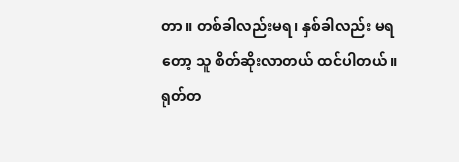တာ။ တစ်ခါလည်းမရ၊ နှစ်ခါလည်း မရတော့ သူ စိတ်ဆိုးလာတယ် ထင်ပါတယ်။ ရုတ်တ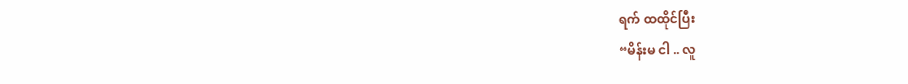ရက် ထထိုင်ပြီး
“မိန်းမ ငါ .. လူ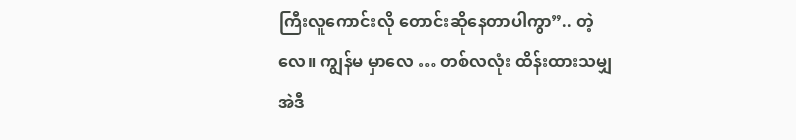ကြီးလူကောင်းလို တောင်းဆိုနေတာပါကွာ”.. တဲ့လေ။ ကျွန်မ မှာလေ … တစ်လလုံး ထိန်းထားသမျှ အဲဒီ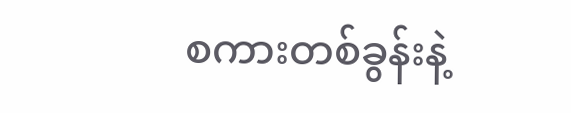စကားတစ်ခွန်းနဲ့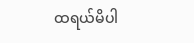ထရယ်မိပါ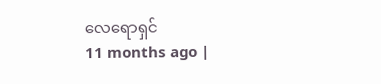လေရောရှင်
11 months ago |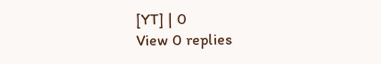[YT] | 0
View 0 replies